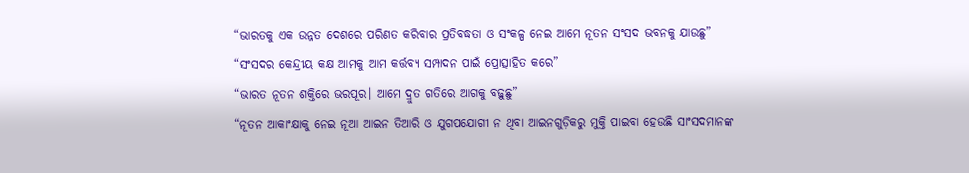“ଭାରତକୁ ଏକ ଉନ୍ନତ ଦେଶରେ ପରିଣତ କରିବାର ପ୍ରତିବଦ୍ଧତା ଓ ସଂକଳ୍ପ ନେଇ ଆମେ ନୂତନ ସଂସଦ ଭବନକୁ ଯାଉଛୁ”
“ସଂସଦର କେନ୍ଦ୍ରୀୟ କକ୍ଷ ଆମକୁ ଆମ କର୍ତ୍ତବ୍ୟ ସମ୍ପାଦନ ପାଇଁ ପ୍ରୋତ୍ସାହିତ କରେ”
“ଭାରତ ନୂତନ ଶକ୍ତିରେ ଭରପୂର। ଆମେ ଦ୍ରୁତ ଗତିରେ ଆଗକୁ ବଢ଼ୁଛୁ”
“ନୂତନ ଆକାଂକ୍ଷାକୁ ନେଇ ନୂଆ ଆଇନ ତିଆରି ଓ ଯୁଗପଯୋଗୀ ନ ଥିବା ଆଇନଗୁଡ଼ିକରୁ ମୁକ୍ତି ପାଇବା ହେଉଛି ସାଂସଦମାନଙ୍କ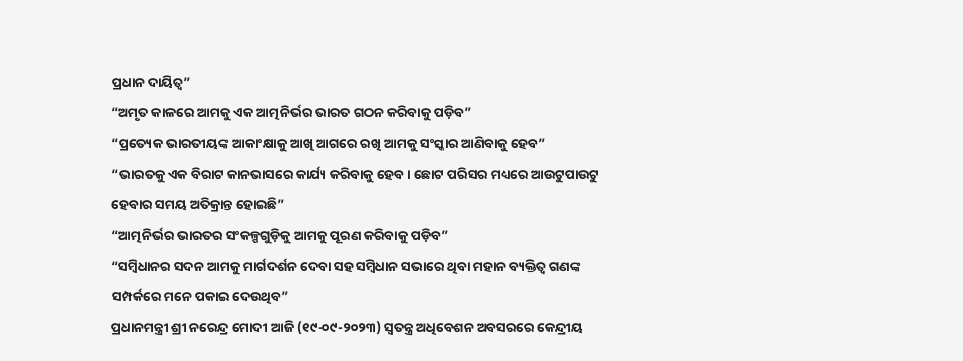ପ୍ରଧାନ ଦାୟିତ୍ବ”
“ଅମୃତ କାଳରେ ଆମକୁ ଏକ ଆତ୍ମନିର୍ଭର ଭାରତ ଗଠନ କରିବାକୁ ପଡ଼ିବ”
“ପ୍ରତ୍ୟେକ ଭାରତୀୟଙ୍କ ଆକାଂକ୍ଷାକୁ ଆଖି ଆଗରେ ରଖି ଆମକୁ ସଂସ୍କାର ଆଣିବାକୁ ହେବ”
“ଭାରତକୁ ଏକ ବିରାଟ କାନଭାସରେ କାର୍ଯ୍ୟ କରିବାକୁ ହେବ। ଛୋଟ ପରିସର ମଧ୍ୟରେ ଆଉଟୁପାଉଟୁ ହେବାର ସମୟ ଅତିକ୍ରାନ୍ତ ହୋଇଛି”
“ଆତ୍ମନିର୍ଭର ଭାରତର ସଂକଳ୍ପଗୁଡ଼ିକୁ ଆମକୁ ପୂରଣ କରିବାକୁ ପଡ଼ିବ”
“ସମ୍ବିଧାନର ସଦନ ଆମକୁ ମାର୍ଗଦର୍ଶନ ଦେବା ସହ ସମ୍ବିଧାନ ସଭାରେ ଥିବା ମହାନ ବ୍ୟକ୍ତିତ୍ବ ଗଣଙ୍କ ସମ୍ପର୍କରେ ମନେ ପକାଇ ଦେଉଥିବ”
ପ୍ରଧାନମନ୍ତ୍ରୀ ଶ୍ରୀ ନରେନ୍ଦ୍ର ମୋଦୀ ଆଜି (୧୯-୦୯-୨୦୨୩) ସ୍ବତନ୍ତ୍ର ଅଧିବେଶନ ଅବସରରେ କେନ୍ଦ୍ରୀୟ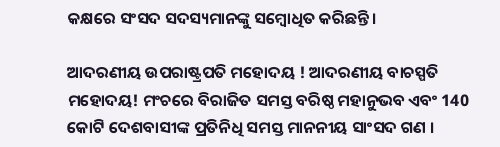କକ୍ଷରେ ସଂସଦ ସଦସ୍ୟମାନଙ୍କୁ ସମ୍ବୋଧିତ କରିଛନ୍ତି।

ଆଦରଣୀୟ ଉପରାଷ୍ଟ୍ରପତି ମହୋଦୟ ! ଆଦରଣୀୟ ବାଚସ୍ପତି ମହୋଦୟ! ମଂଚରେ ବିରାଜିତ ସମସ୍ତ ବରିଷ୍ଠ ମହାନୁଭବ ଏବଂ 140 କୋଟି ଦେଶବାସୀଙ୍କ ପ୍ରତିନିଧି ସମସ୍ତ ମାନନୀୟ ସାଂସଦ ଗଣ ।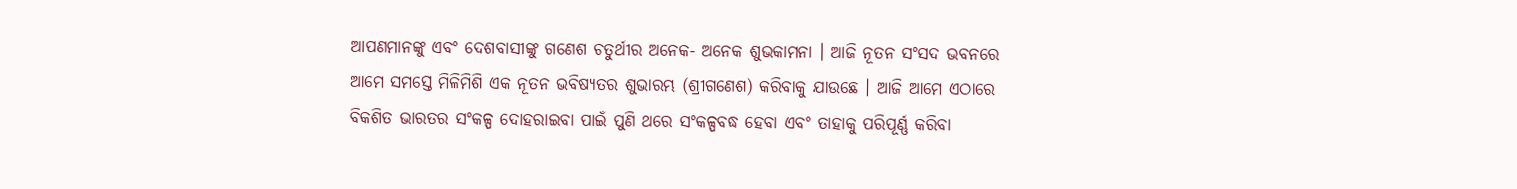ଆପଣମାନଙ୍କୁ ଏବଂ ଦେଶବାସୀଙ୍କୁ ଗଣେଶ ଚତୁର୍ଥୀର ଅନେକ- ଅନେକ ଶୁଭକାମନା । ଆଜି ନୂତନ ସଂସଦ ଭବନରେ ଆମେ ସମସ୍ତେ ମିଳିମିଶି ଏକ ନୂତନ ଭବିଷ୍ୟତର ଶୁଭାରମ୍ଭ (ଶ୍ରୀଗଣେଶ) କରିବାକୁ ଯାଉଛେ । ଆଜି ଆମେ ଏଠାରେ ବିକଶିତ ଭାରତର ସଂକଳ୍ପ ଦୋହରାଇବା ପାଇଁ ପୁଣି ଥରେ ସଂକଳ୍ପବଦ୍ଧ ହେବା ଏବଂ ତାହାକୁ ପରିପୂର୍ଣ୍ଣ କରିବା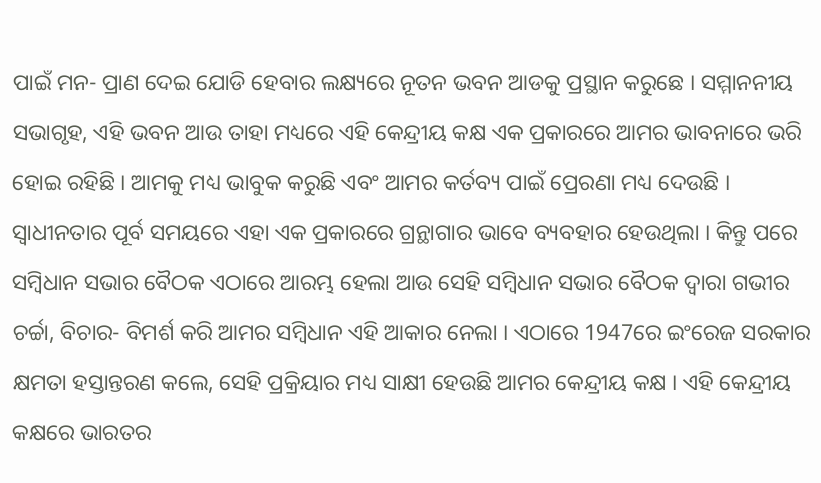ପାଇଁ ମନ- ପ୍ରାଣ ଦେଇ ଯୋଡି ହେବାର ଲକ୍ଷ୍ୟରେ ନୂତନ ଭବନ ଆଡକୁ ପ୍ରସ୍ଥାନ କରୁଛେ । ସମ୍ମାନନୀୟ ସଭାଗୃହ, ଏହି ଭବନ ଆଉ ତାହା ମଧ୍ୟରେ ଏହି କେନ୍ଦ୍ରୀୟ କକ୍ଷ ଏକ ପ୍ରକାରରେ ଆମର ଭାବନାରେ ଭରି ହୋଇ ରହିଛି । ଆମକୁ ମଧ୍ୟ ଭାବୁକ କରୁଛି ଏବଂ ଆମର କର୍ତବ୍ୟ ପାଇଁ ପ୍ରେରଣା ମଧ୍ୟ ଦେଉଛି । ସ୍ୱାଧୀନତାର ପୂର୍ବ ସମୟରେ ଏହା ଏକ ପ୍ରକାରରେ ଗ୍ରନ୍ଥାଗାର ଭାବେ ବ୍ୟବହାର ହେଉଥିଲା । କିନ୍ତୁ ପରେ ସମ୍ବିଧାନ ସଭାର ବୈଠକ ଏଠାରେ ଆରମ୍ଭ ହେଲା ଆଉ ସେହି ସମ୍ବିଧାନ ସଭାର ବୈଠକ ଦ୍ୱାରା ଗଭୀର ଚର୍ଚ୍ଚା, ବିଚାର- ବିମର୍ଶ କରି ଆମର ସମ୍ବିଧାନ ଏହି ଆକାର ନେଲା । ଏଠାରେ 1947ରେ ଇଂରେଜ ସରକାର କ୍ଷମତା ହସ୍ତାନ୍ତରଣ କଲେ, ସେହି ପ୍ରକ୍ରିୟାର ମଧ୍ୟ ସାକ୍ଷୀ ହେଉଛି ଆମର କେନ୍ଦ୍ରୀୟ କକ୍ଷ । ଏହି କେନ୍ଦ୍ରୀୟ କକ୍ଷରେ ଭାରତର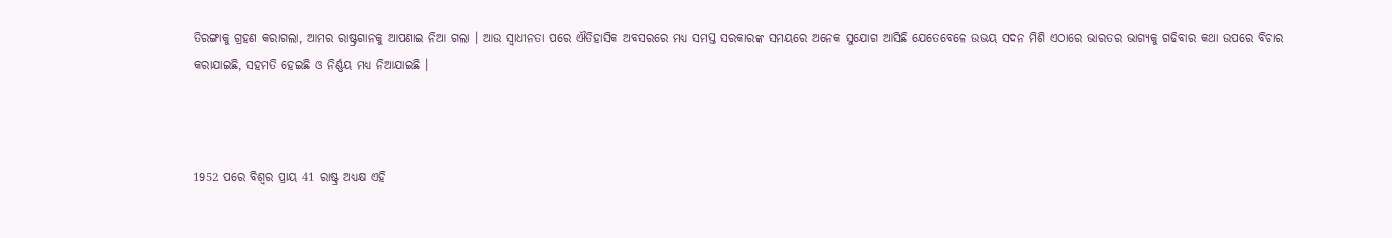ତିରଙ୍ଗାକୁ ଗ୍ରହଣ କରାଗଲା, ଆମର ରାଷ୍ଟ୍ରଗାନକୁ ଆପଣାଇ ନିଆ ଗଲା । ଆଉ ସ୍ୱାଧୀନତା ପରେ ଐତିହାସିକ ଅବସରରେ ମଧ୍ୟ ସମସ୍ତ ସରକାରଙ୍କ ସମୟରେ ଅନେକ ସୁଯୋଗ ଆସିଛି ଯେତେବେଳେ ଉଭୟ ସଦନ ମିଶି ଏଠାରେ ଭାରତର ଭାଗ୍ୟକୁ ଗଢିବାର କଥା ଉପରେ ବିଚାର କରାଯାଇଛି, ସହମତି ହେଇଛି ଓ ନିର୍ଣ୍ଣୟ ମଧ୍ୟ ନିଆଯାଇଛି ।



1952 ପରେ ବିଶ୍ୱର ପ୍ରାୟ 41 ରାଷ୍ଟ୍ର ଅଧ୍ୟକ୍ଷ ଏହି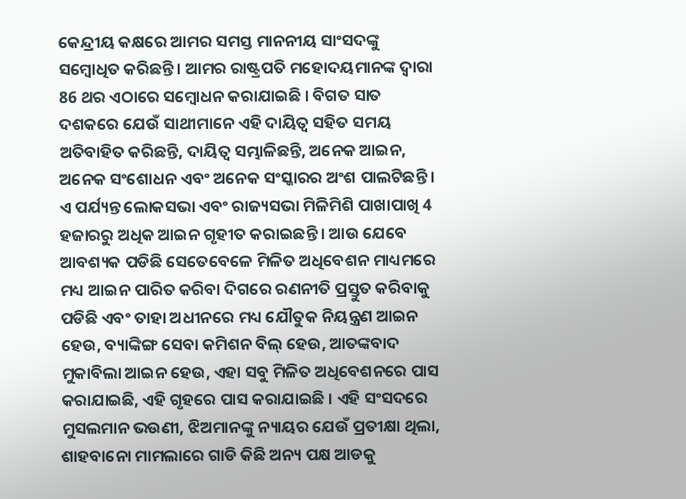କେନ୍ଦ୍ରୀୟ କକ୍ଷରେ ଆମର ସମସ୍ତ ମାନନୀୟ ସାଂସଦଙ୍କୁ ସମ୍ବୋଧିତ କରିଛନ୍ତି । ଆମର ରାଷ୍ଟ୍ରପତି ମହୋଦୟମାନଙ୍କ ଦ୍ୱାରା 86 ଥର ଏଠାରେ ସମ୍ବୋଧନ କରାଯାଇଛି । ବିଗତ ସାତ ଦଶକରେ ଯେଉଁ ସାଥୀମାନେ ଏହି ଦାୟିତ୍ୱ ସହିତ ସମୟ ଅତିବାହିତ କରିଛନ୍ତି, ଦାୟିତ୍ୱ ସମ୍ଭାଳିଛନ୍ତି, ଅନେକ ଆଇନ, ଅନେକ ସଂଶୋଧନ ଏବଂ ଅନେକ ସଂସ୍କାରର ଅଂଶ ପାଲଟିଛନ୍ତି । ଏ ପର୍ଯ୍ୟନ୍ତ ଲୋକସଭା ଏବଂ ରାଜ୍ୟସଭା ମିଳିମିଶି ପାଖାପାଖି 4 ହଜାରରୁ ଅଧିକ ଆଇନ ଗୃହୀତ କରାଇଛନ୍ତି । ଆଉ ଯେବେ ଆବଶ୍ୟକ ପଡିଛି ସେତେବେଳେ ମିଳିତ ଅଧିବେଶନ ମାଧ୍ୟମରେ ମଧ୍ୟ ଆଇନ ପାରିତ କରିବା ଦିଗରେ ରଣନୀତି ପ୍ରସ୍ତୁତ କରିବାକୁ ପଡିଛି ଏବଂ ତାହା ଅଧୀନରେ ମଧ୍ୟ ଯୌତୁକ ନିୟନ୍ତ୍ରଣ ଆଇନ ହେଉ, ବ୍ୟାଙ୍କିଙ୍ଗ ସେବା କମିଶନ ବିଲ୍ ହେଉ, ଆତଙ୍କବାଦ ମୁକାବିଲା ଆଇନ ହେଉ, ଏହା ସବୁ ମିଳିତ ଅଧିବେଶନରେ ପାସ କରାଯାଇଛି, ଏହି ଗୃହରେ ପାସ କରାଯାଇଛି । ଏହି ସଂସଦରେ ମୁସଲମାନ ଭଉଣୀ, ଝିଅମାନଙ୍କୁ ନ୍ୟାୟର ଯେଉଁ ପ୍ରତୀକ୍ଷା ଥିଲା, ଶାହବାନୋ ମାମଲାରେ ଗାଡି କିଛି ଅନ୍ୟ ପକ୍ଷ ଆଡକୁ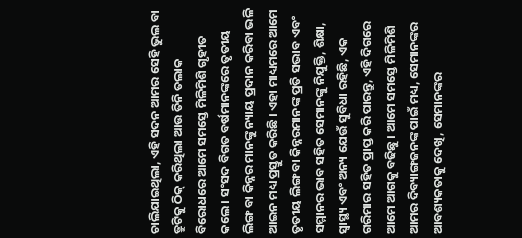ଚାଲିଯାଇଥିଲା, ଏହି ସଦନ ଆମର ସେହି ଭୁଲ ବା ତ୍ରୁଟିକୁ ଠିକ୍ କରିଥିଲା ଆଉ ତିନି ତଲାକ ବିରୋଧରେ ଆମେ ସମସ୍ତେ ମିଳିମିଶି ଗୃହୀତ କଲେ । ସଂସଦ ବିଗତ ବର୍ଷମାନଙ୍କରେ ତୃତୀୟ ଲିଙ୍ଗ ବା କିନ୍ନର ମାନଙ୍କୁ ନ୍ୟାୟ ପ୍ରଦାନ କରିବା ଭଳି ଆଇନ ମଧ୍ୟ ପ୍ରସ୍ତୁତ କରିଛି । ଏହା ମାଧ୍ୟମରେ ଆମେ ତୃତୀୟ ଲିଙ୍ଗ ବା କିନ୍ନରମାନଙ୍କ ପ୍ରତି ସଦ୍ଭାବ ଏବଂ ସମ୍ମାନର ଭାବ ସହିତ ସେମାନଙ୍କୁ ନିଯୁକ୍ତି, ଶିକ୍ଷା, ସ୍ୱାସ୍ଥ୍ୟ ଏବଂ ଅନ୍ୟ ଯେଉଁ ସୁବିଧା ରହିଛି, ଏକ ଗରିମାର ସହିତ ପ୍ରାପ୍ତ କରି ପାରନ୍ତୁ, ଏହି ଦିଗରେ ଆମେ ଆଗକୁ ବଢିଛୁ । ଆମେ ସମସ୍ତେ ମିଳିମିଶି ଆମର ଦିବ୍ୟାଙ୍ଗଜନଙ୍କ ପାଇଁ ମଧ୍ୟ, ସେମାନଙ୍କର ଆବଶ୍ୟକତାକୁ ଦେଖି, ସେମାନଙ୍କର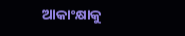ଆକାଂକ୍ଷାକୁ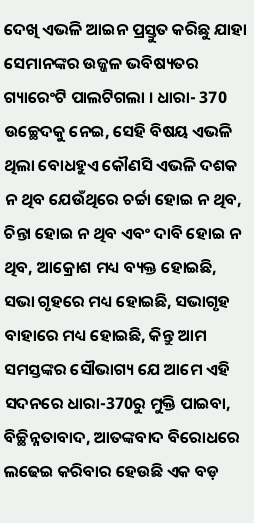ଦେଖି ଏଭଳି ଆଇନ ପ୍ରସ୍ତୁତ କରିଛୁ ଯାହା ସେମାନଙ୍କର ଉଜ୍ଜଳ ଭବିଷ୍ୟତର ଗ୍ୟାରେଂଟି ପାଲଟିଗଲା । ଧାରା- 370 ଉଚ୍ଛେଦକୁ ନେଇ, ସେହି ବିଷୟ ଏଭଳି ଥିଲା ବୋଧହୁଏ କୌଣସି ଏଭଳି ଦଶକ ନ ଥିବ ଯେଉଁଥିରେ ଚର୍ଚ୍ଚା ହୋଇ ନ ଥିବ, ଚିନ୍ତା ହୋଇ ନ ଥିବ ଏବଂ ଦାବି ହୋଇ ନ ଥିବ, ଆକ୍ରୋଶ ମଧ୍ୟ ବ୍ୟକ୍ତ ହୋଇଛି, ସଭା ଗୃହରେ ମଧ୍ୟ ହୋଇଛି, ସଭାଗୃହ ବାହାରେ ମଧ୍ୟ ହୋଇଛି, କିନ୍ତୁ ଆମ ସମସ୍ତଙ୍କର ସୌଭାଗ୍ୟ ଯେ ଆମେ ଏହି ସଦନରେ ଧାରା-370ରୁ ମୁକ୍ତି ପାଇବା, ବିଚ୍ଛିନ୍ନତାବାଦ, ଆତଙ୍କବାଦ ବିରୋଧରେ ଲଢେଇ କରିବାର ହେଉଛି ଏକ ବଡ଼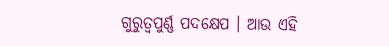ଗୁରୁତ୍ୱପୁର୍ଣ୍ଣ ପଦକ୍ଷେପ । ଆଉ ଏହି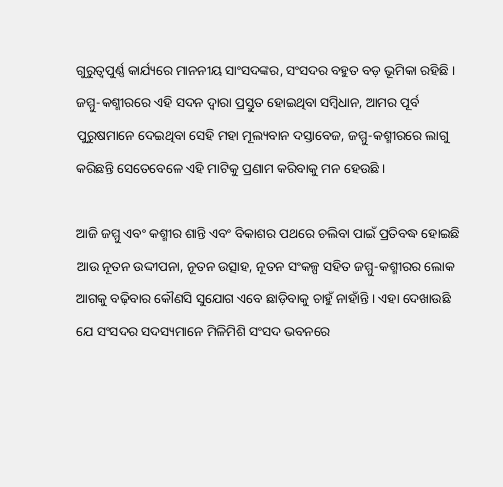ଗୁରୁତ୍ୱପୁର୍ଣ୍ଣ କାର୍ଯ୍ୟରେ ମାନନୀୟ ସାଂସଦଙ୍କର, ସଂସଦର ବହୁତ ବଡ଼ ଭୂମିକା ରହିଛି । ଜମ୍ମୁ-କଶ୍ମୀରରେ ଏହି ସଦନ ଦ୍ୱାରା ପ୍ରସ୍ତୁତ ହୋଇଥିବା ସମ୍ବିଧାନ, ଆମର ପୂର୍ବ ପୁରୁଷମାନେ ଦେଇଥିବା ସେହି ମହା ମୂଲ୍ୟବାନ ଦସ୍ତାବେଜ, ଜମ୍ମୁ-କଶ୍ମୀରରେ ଲାଗୁ କରିଛନ୍ତି ସେତେବେଳେ ଏହି ମାଟିକୁ ପ୍ରଣାମ କରିବାକୁ ମନ ହେଉଛି ।

ଆଜି ଜମ୍ମୁ ଏବଂ କଶ୍ମୀର ଶାନ୍ତି ଏବଂ ବିକାଶର ପଥରେ ଚଲିବା ପାଇଁ ପ୍ରତିବଦ୍ଧ ହୋଇଛି ଆଉ ନୂତନ ଉଦ୍ଦୀପନା, ନୂତନ ଉତ୍ସାହ, ନୂତନ ସଂକଳ୍ପ ସହିତ ଜମ୍ମୁ-କଶ୍ମୀରର ଲୋକ ଆଗକୁ ବଢ଼ିବାର କୌଣସି ସୁଯୋଗ ଏବେ ଛାଡ଼ିବାକୁ ଚାହୁଁ ନାହାଁନ୍ତି । ଏହା ଦେଖାଉଛି ଯେ ସଂସଦର ସଦସ୍ୟମାନେ ମିଳିମିଶି ସଂସଦ ଭବନରେ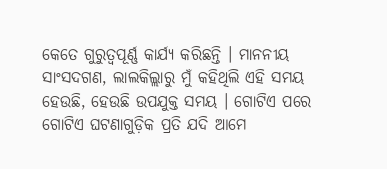କେତେ ଗୁରୁତ୍ୱପୂର୍ଣ୍ଣ କାର୍ଯ୍ୟ କରିଛନ୍ତି । ମାନନୀୟ ସାଂସଦଗଣ, ଲାଲକିଲ୍ଲାରୁ ମୁଁ କହିଥିଲି ଏହି ସମୟ ହେଉଛି, ହେଉଛି ଉପଯୁକ୍ତ ସମୟ । ଗୋଟିଏ ପରେ ଗୋଟିଏ ଘଟଣାଗୁଡ଼ିକ ପ୍ରତି ଯଦି ଆମେ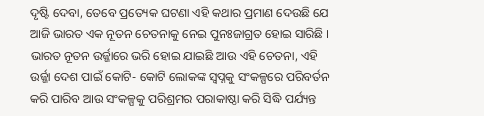ଦୃଷ୍ଟି ଦେବା, ତେବେ ପ୍ରତ୍ୟେକ ଘଟଣା ଏହି କଥାର ପ୍ରମାଣ ଦେଉଛି ଯେ ଆଜି ଭାରତ ଏକ ନୂତନ ଚେତନାକୁ ନେଇ ପୁନଃଜାଗ୍ରତ ହୋଇ ସାରିଛି । ଭାରତ ନୂତନ ଉର୍ଜ୍ଜାରେ ଭରି ହୋଇ ଯାଇଛି ଆଉ ଏହି ଚେତନା, ଏହି ଉର୍ଜ୍ଜା ଦେଶ ପାଇଁ କୋଟି- କୋଟି ଲୋକଙ୍କ ସ୍ୱପ୍ନକୁ ସଂକଳ୍ପରେ ପରିବର୍ତନ କରି ପାରିବ ଆଉ ସଂକଳ୍ପକୁ ପରିଶ୍ରମର ପରାକାଷ୍ଠା କରି ସିଦ୍ଧି ପର୍ଯ୍ୟନ୍ତ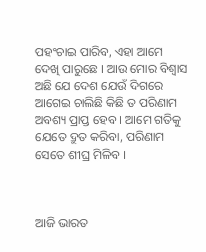ପହଂଚାଇ ପାରିବ, ଏହା ଆମେ ଦେଖି ପାରୁଛେ । ଆଉ ମୋର ବିଶ୍ୱାସ ଅଛି ଯେ ଦେଶ ଯେଉଁ ଦିଗରେ ଆଗେଇ ଚାଲିଛି କିଛି ତ ପରିଣାମ ଅବଶ୍ୟ ପ୍ରାପ୍ତ ହେବ । ଆମେ ଗତିକୁ ଯେତେ ଦ୍ରୁତ କରିବା, ପରିଣାମ ସେତେ ଶୀଘ୍ର ମିଳିବ ।



ଆଜି ଭାରତ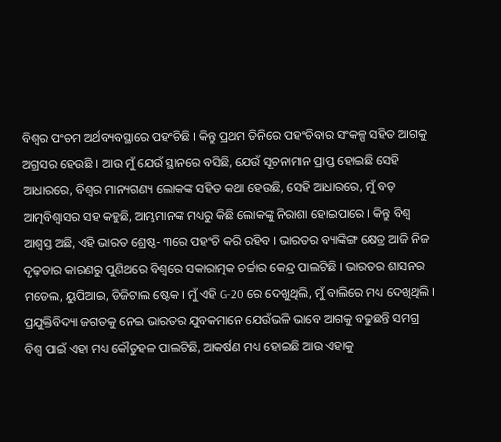ବିଶ୍ୱର ପଂଚମ ଅର୍ଥବ୍ୟବସ୍ଥାରେ ପହଂଚିଛି । କିନ୍ତୁ ପ୍ରଥମ ତିନିରେ ପହଂଚିବାର ସଂକଳ୍ପ ସହିତ ଆଗକୁ ଅଗ୍ରସର ହେଉଛି । ଆଉ ମୁଁ ଯେଉଁ ସ୍ଥାନରେ ବସିଛି, ଯେଉଁ ସୂଚନାମାନ ପ୍ରାପ୍ତ ହୋଇଛି ସେହି ଆଧାରରେ, ବିଶ୍ୱର ମାନ୍ୟଗଣ୍ୟ ଲୋକଙ୍କ ସହିତ କଥା ହେଉଛି, ସେହି ଆଧାରରେ, ମୁଁ ବଡ଼ ଆତ୍ମବିଶ୍ୱାସର ସହ କହୁଛି, ଆମ୍ଭମାନଙ୍କ ମଧ୍ୟରୁ କିଛି ଲୋକଙ୍କୁ ନିରାଶା ହୋଇପାରେ । କିନ୍ତୁ ବିଶ୍ୱ ଆଶ୍ୱସ୍ତ ଅଛି, ଏହି ଭାରତ ଶ୍ରେଷ୍ଠ- ୩ରେ ପହଂଚି କରି ରହିବ । ଭାରତର ବ୍ୟାଙ୍କିଙ୍ଗ କ୍ଷେତ୍ର ଆଜି ନିଜ ଦୃଢ଼ତାର କାରଣରୁ ପୁଣିଥରେ ବିଶ୍ୱରେ ସକାରାତ୍ମକ ଚର୍ଚ୍ଚାର କେନ୍ଦ୍ର ପାଲଟିଛି । ଭାରତର ଶାସନର ମଡେଲ, ୟୁପିଆଇ, ଡିଜିଟାଲ ଷ୍ଟେକ । ମୁଁ ଏହି G-20 ରେ ଦେଖୁଥିଲି, ମୁଁ ବାଲିରେ ମଧ୍ୟ ଦେଖିଥିଲି । ପ୍ରଯୁକ୍ତିବିଦ୍ୟା ଜଗତକୁ ନେଇ ଭାରତର ଯୁବକମାନେ ଯେଉଁଭଳି ଭାବେ ଆଗକୁ ବଢୁଛନ୍ତି ସମଗ୍ର ବିଶ୍ୱ ପାଇଁ ଏହା ମଧ୍ୟ କୌତୁହଳ ପାଲଟିଛି, ଆକର୍ଷଣ ମଧ୍ୟ ହୋଇଛି ଆଉ ଏହାକୁ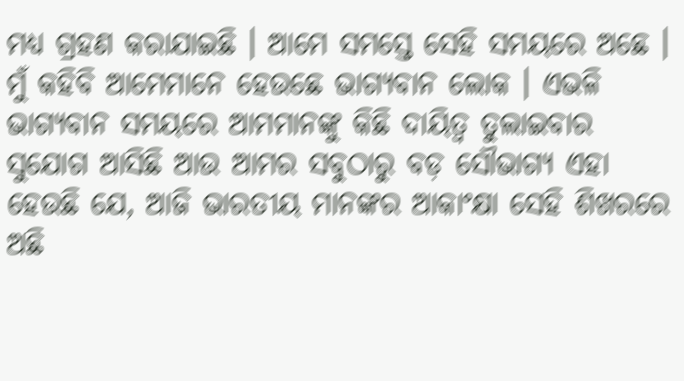ମଧ୍ୟ ଗ୍ରହଣ କରାଯାଇଛି । ଆମେ ସମସ୍ତେ ସେହି ସମୟରେ ଅଛେ । ମୁଁ କହିବି ଆମେମାନେ ହେଉଛେ ଭାଗ୍ୟବାନ ଲୋକ । ଏଭଳି ଭାଗ୍ୟବାନ ସମୟରେ ଆମମାନଙ୍କୁ କିଛି ଦାୟିତ୍ୱ ତୁଲାଇବାର ସୁଯୋଗ ଆସିଛି ଆଉ ଆମର ସବୁଠାରୁ ବଡ଼ ସୌଭାଗ୍ୟ ଏହା ହେଉଛି ଯେ, ଆଜି ଭାରତୀୟ ମାନଙ୍କର ଆକାଂକ୍ଷା ସେହି ଶିଖରରେ ଅଛି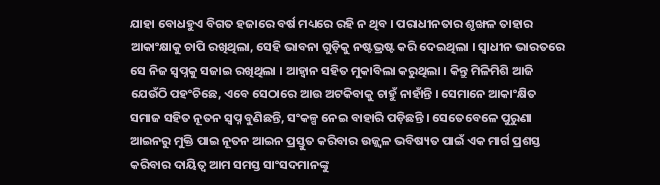ଯାହା ବୋଧହୁଏ ବିଗତ ହଜାରେ ବର୍ଷ ମଧ୍ୟରେ ରହି ନ ଥିବ । ପରାଧୀନତାର ଶୃଙ୍ଖଳ ତାହାର ଆକାଂକ୍ଷାକୁ ଚାପି ରଖିଥିଲା, ସେହି ଭାବନା ଗୁଡ଼ିକୁ ନଷ୍ଟଭ୍ରଷ୍ଟ କରି ଦେଇଥିଲା । ସ୍ୱାଧୀନ ଭାରତରେ ସେ ନିଜ ସ୍ୱପ୍ନକୁ ସଜାଇ ରଖିଥିଲା । ଆହ୍ୱାନ ସହିତ ମୁକାବିଲା କରୁଥିଲା । କିନ୍ତୁ ମିଳିମିଶି ଆଜି ଯେଉଁଠି ପହଂଚିଛେ, ଏବେ ସେଠାରେ ଆଉ ଅଟକିବାକୁ ଚାହୁଁ ନାହାଁନ୍ତି । ସେମାନେ ଆକାଂକ୍ଷିତ ସମାଜ ସହିତ ନୂତନ ସ୍ୱପ୍ନ ବୁଣିଛନ୍ତି, ସଂକଳ୍ପ ନେଇ ବାହାରି ପଡ଼ିଛନ୍ତି । ସେତେବେଳେ ପୁରୁଣା ଆଇନରୁ ମୁକ୍ତି ପାଇ ନୂତନ ଆଇନ ପ୍ରସ୍ତୁତ କରିବାର ଉଜ୍ଜ୍ୱଳ ଭବିଷ୍ୟତ ପାଇଁ ଏକ ମାର୍ଗ ପ୍ରଶସ୍ତ କରିବାର ଦାୟିତ୍ୱ ଆମ ସମସ୍ତ ସାଂସଦମାନଙ୍କୁ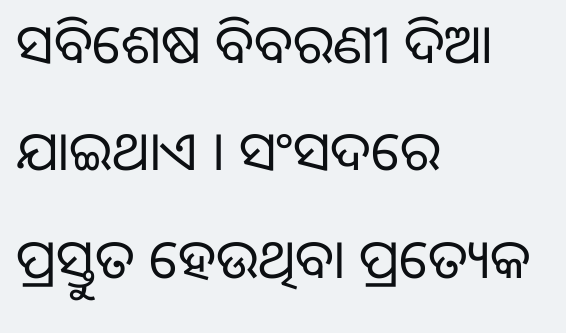ସବିଶେଷ ବିବରଣୀ ଦିଆ ଯାଇଥାଏ । ସଂସଦରେ ପ୍ରସ୍ତୁତ ହେଉଥିବା ପ୍ରତ୍ୟେକ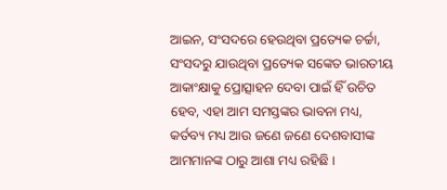ଆଇନ, ସଂସଦରେ ହେଉଥିବା ପ୍ରତ୍ୟେକ ଚର୍ଚ୍ଚା, ସଂସଦରୁ ଯାଉଥିବା ପ୍ରତ୍ୟେକ ସଙ୍କେତ ଭାରତୀୟ ଆକାଂକ୍ଷାକୁ ପ୍ରୋତ୍ସାହନ ଦେବା ପାଇଁ ହିଁ ଉଚିତ ହେବ, ଏହା ଆମ ସମସ୍ତଙ୍କର ଭାବନା ମଧ୍ୟ, କର୍ତବ୍ୟ ମଧ୍ୟ ଆଉ ଜଣେ ଜଣେ ଦେଶବାସୀଙ୍କ ଆମମାନଙ୍କ ଠାରୁ ଆଶା ମଧ୍ୟ ରହିଛି ।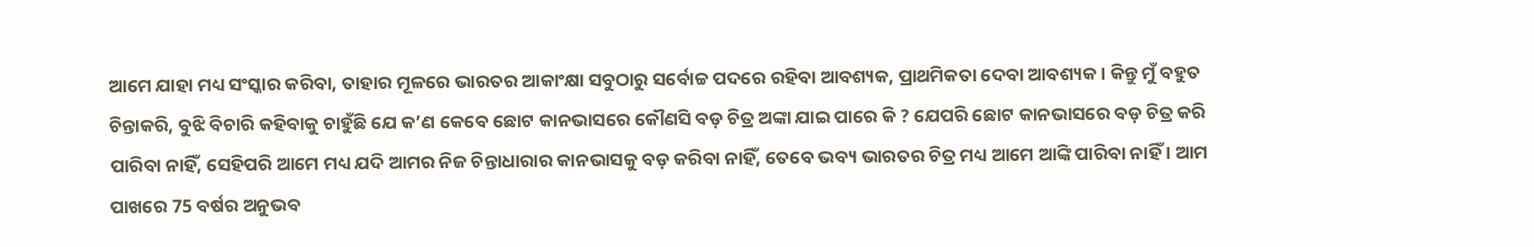ଆମେ ଯାହା ମଧ୍ୟ ସଂସ୍କାର କରିବା, ତାହାର ମୂଳରେ ଭାରତର ଆକାଂକ୍ଷା ସବୁଠାରୁ ସର୍ବୋଚ୍ଚ ପଦରେ ରହିବା ଆବଶ୍ୟକ, ପ୍ରାଥମିକତା ଦେବା ଆବଶ୍ୟକ । କିନ୍ତୁ ମୁଁ ବହୁତ ଚିନ୍ତାକରି, ବୁଝି ବିଚାରି କହିବାକୁ ଚାହୁଁଛି ଯେ କ’ଣ କେବେ ଛୋଟ କାନଭାସରେ କୌଣସି ବଡ଼ ଚିତ୍ର ଅଙ୍କା ଯାଇ ପାରେ କି ? ଯେପରି ଛୋଟ କାନଭାସରେ ବଡ଼ ଚିତ୍ର କରି ପାରିବା ନାହିଁ, ସେହିପରି ଆମେ ମଧ୍ୟ ଯଦି ଆମର ନିଜ ଚିନ୍ତାଧାରାର କାନଭାସକୁ ବଡ଼ କରିବା ନାହିଁ, ତେବେ ଭବ୍ୟ ଭାରତର ଚିତ୍ର ମଧ୍ୟ ଆମେ ଆଙ୍କି ପାରିବା ନାହିଁ । ଆମ ପାଖରେ 75 ବର୍ଷର ଅନୁଭବ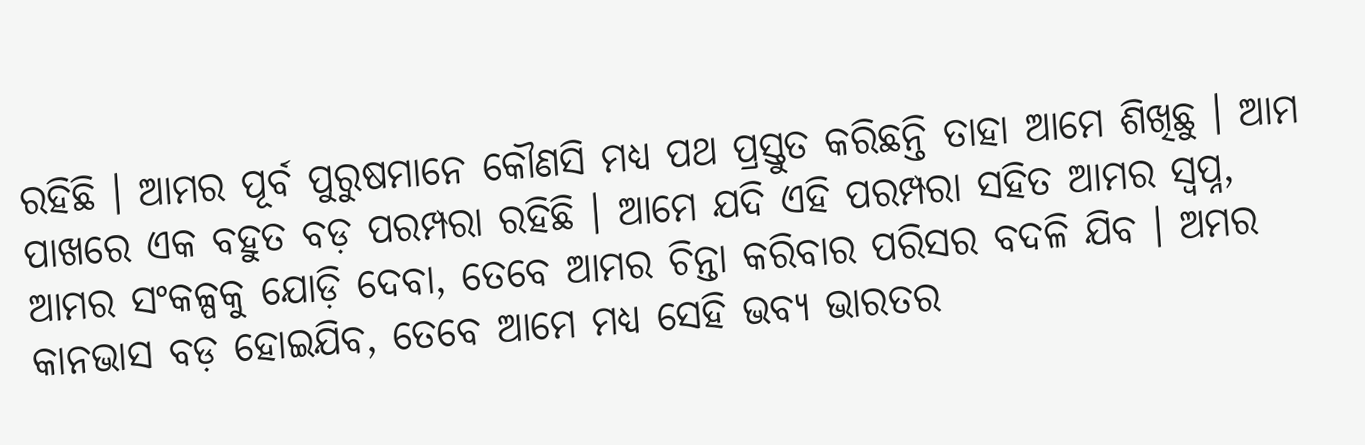ରହିଛି । ଆମର ପୂର୍ବ ପୁରୁଷମାନେ କୌଣସି ମଧ୍ୟ ପଥ ପ୍ରସ୍ତୁତ କରିଛନ୍ତି ତାହା ଆମେ ଶିଖିଛୁ । ଆମ ପାଖରେ ଏକ ବହୁତ ବଡ଼ ପରମ୍ପରା ରହିଛି । ଆମେ ଯଦି ଏହି ପରମ୍ପରା ସହିତ ଆମର ସ୍ୱପ୍ନ, ଆମର ସଂକଳ୍ପକୁ ଯୋଡ଼ି ଦେବା, ତେବେ ଆମର ଚିନ୍ତା କରିବାର ପରିସର ବଦଳି ଯିବ । ଅମର କାନଭାସ ବଡ଼ ହୋଇଯିବ, ତେବେ ଆମେ ମଧ୍ୟ ସେହି ଭବ୍ୟ ଭାରତର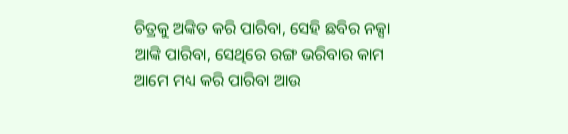ଚିତ୍ରକୁ ଅଙ୍କିତ କରି ପାରିବା, ସେହି ଛବିର ନକ୍ସା ଆଙ୍କି ପାରିବା, ସେଥିରେ ରଙ୍ଗ ଭରିବାର କାମ ଆମେ ମଧ୍ୟ କରି ପାରିବା ଆଉ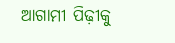ଆଗାମୀ ପିଢ଼ୀକୁ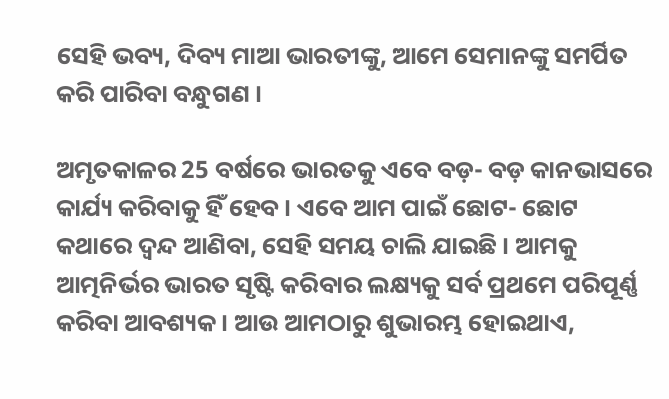ସେହି ଭବ୍ୟ, ଦିବ୍ୟ ମାଆ ଭାରତୀଙ୍କୁ, ଆମେ ସେମାନଙ୍କୁ ସମର୍ପିତ କରି ପାରିବା ବନ୍ଧୁଗଣ ।

ଅମୃତକାଳର 25 ବର୍ଷରେ ଭାରତକୁ ଏବେ ବଡ଼- ବଡ଼ କାନଭାସରେ କାର୍ଯ୍ୟ କରିବାକୁ ହିଁ ହେବ । ଏବେ ଆମ ପାଇଁ ଛୋଟ- ଛୋଟ କଥାରେ ଦ୍ୱନ୍ଦ ଆଣିବା, ସେହି ସମୟ ଚାଲି ଯାଇଛି । ଆମକୁ ଆତ୍ମନିର୍ଭର ଭାରତ ସୃଷ୍ଟି କରିବାର ଲକ୍ଷ୍ୟକୁ ସର୍ବ ପ୍ରଥମେ ପରିପୂର୍ଣ୍ଣ କରିବା ଆବଶ୍ୟକ । ଆଉ ଆମଠାରୁ ଶୁଭାରମ୍ଭ ହୋଇଥାଏ,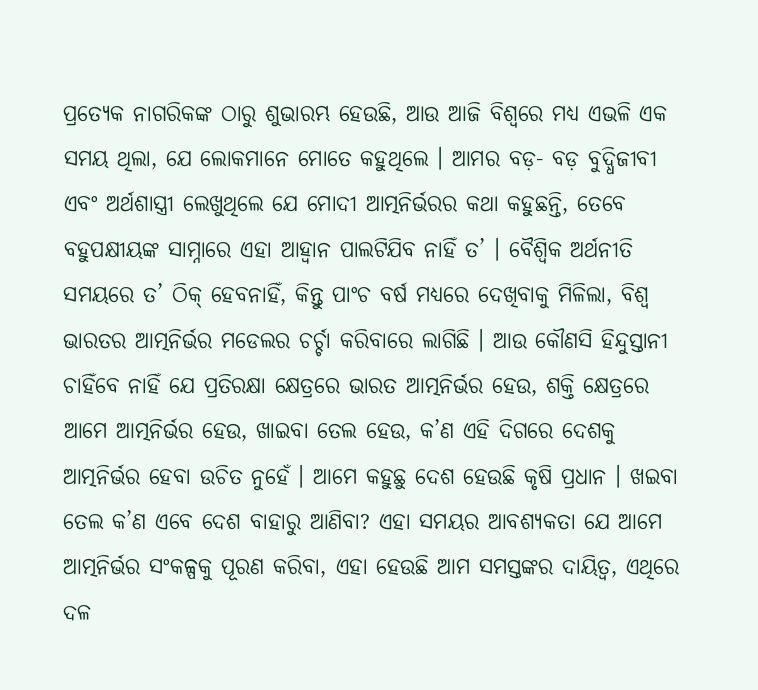ପ୍ରତ୍ୟେକ ନାଗରିକଙ୍କ ଠାରୁ ଶୁଭାରମ୍ଭ ହେଉଛି, ଆଉ ଆଜି ବିଶ୍ୱରେ ମଧ୍ୟ ଏଭଳି ଏକ ସମୟ ଥିଲା, ଯେ ଲୋକମାନେ ମୋତେ କହୁଥିଲେ । ଆମର ବଡ଼- ବଡ଼ ବୁଦ୍ଧିଜୀବୀ ଏବଂ ଅର୍ଥଶାସ୍ତ୍ରୀ ଲେଖୁଥିଲେ ଯେ ମୋଦୀ ଆତ୍ମନିର୍ଭରର କଥା କହୁଛନ୍ତି, ତେବେ ବହୁପକ୍ଷୀୟଙ୍କ ସାମ୍ନାରେ ଏହା ଆହ୍ୱାନ ପାଲଟିଯିବ ନାହିଁ ତ’ । ବୈଶ୍ୱିକ ଅର୍ଥନୀତି ସମୟରେ ତ’ ଠିକ୍ ହେବନାହିଁ, କିନ୍ତୁ ପାଂଚ ବର୍ଷ ମଧ୍ୟରେ ଦେଖିବାକୁ ମିଳିଲା, ବିଶ୍ୱ ଭାରତର ଆତ୍ମନିର୍ଭର ମଡେଲର ଚର୍ଚ୍ଚା କରିବାରେ ଲାଗିଛି । ଆଉ କୌଣସି ହିନ୍ଦୁସ୍ତାନୀ ଚାହିଁବେ ନାହିଁ ଯେ ପ୍ରତିରକ୍ଷା କ୍ଷେତ୍ରରେ ଭାରତ ଆତ୍ମନିର୍ଭର ହେଉ, ଶକ୍ତି କ୍ଷେତ୍ରରେ ଆମେ ଆତ୍ମନିର୍ଭର ହେଉ, ଖାଇବା ତେଲ ହେଉ, କ’ଣ ଏହି ଦିଗରେ ଦେଶକୁ ଆତ୍ମନିର୍ଭର ହେବା ଉଚିତ ନୁହେଁ । ଆମେ କହୁଛୁ ଦେଶ ହେଉଛି କୃଷି ପ୍ରଧାନ । ଖଇବା ତେଲ କ’ଣ ଏବେ ଦେଶ ବାହାରୁ ଆଣିବା? ଏହା ସମୟର ଆବଶ୍ୟକତା ଯେ ଆମେ ଆତ୍ମନିର୍ଭର ସଂକଳ୍ପକୁ ପୂରଣ କରିବା, ଏହା ହେଉଛି ଆମ ସମସ୍ତଙ୍କର ଦାୟିତ୍ୱ, ଏଥିରେ ଦଳ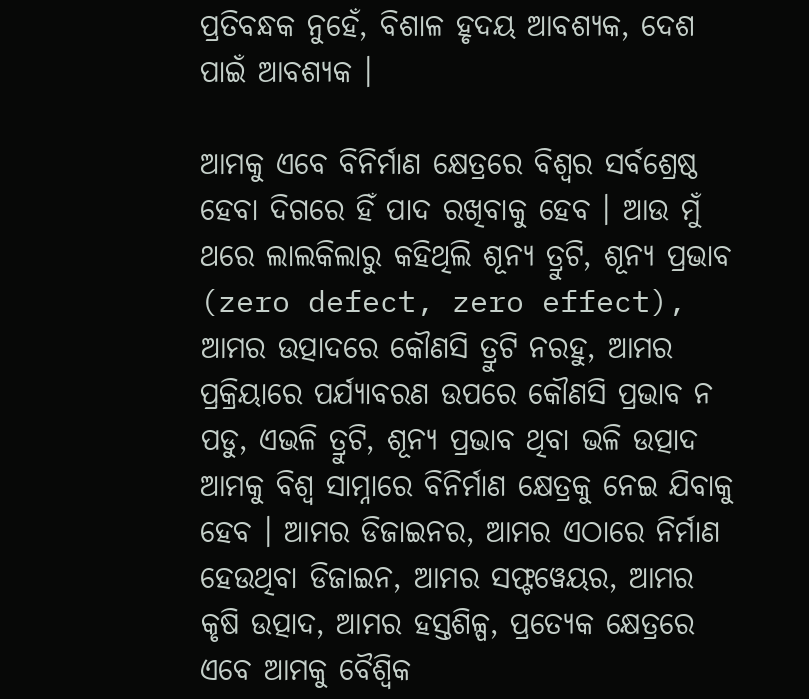ପ୍ରତିବନ୍ଧକ ନୁହେଁ, ବିଶାଳ ହୃଦୟ ଆବଶ୍ୟକ, ଦେଶ ପାଇଁ ଆବଶ୍ୟକ ।

ଆମକୁ ଏବେ ବିନିର୍ମାଣ କ୍ଷେତ୍ରରେ ବିଶ୍ୱର ସର୍ବଶ୍ରେଷ୍ଠ ହେବା ଦିଗରେ ହିଁ ପାଦ ରଖିବାକୁ ହେବ । ଆଉ ମୁଁ ଥରେ ଲାଲକିଲାରୁ କହିଥିଲି ଶୂନ୍ୟ ତ୍ରୁଟି, ଶୂନ୍ୟ ପ୍ରଭାବ (zero defect, zero effect), ଆମର ଉତ୍ପାଦରେ କୌଣସି ତ୍ରୁଟି ନରହୁ, ଆମର ପ୍ରକ୍ରିୟାରେ ପର୍ଯ୍ୟାବରଣ ଉପରେ କୌଣସି ପ୍ରଭାବ ନ ପଡୁ, ଏଭଳି ତ୍ରୁଟି, ଶୂନ୍ୟ ପ୍ରଭାବ ଥିବା ଭଳି ଉତ୍ପାଦ ଆମକୁ ବିଶ୍ୱ ସାମ୍ନାରେ ବିନିର୍ମାଣ କ୍ଷେତ୍ରକୁ ନେଇ ଯିବାକୁ ହେବ । ଆମର ଡିଜାଇନର, ଆମର ଏଠାରେ ନିର୍ମାଣ ହେଉଥିବା ଡିଜାଇନ, ଆମର ସଫ୍ଟୱେୟର, ଆମର କୃଷି ଉତ୍ପାଦ, ଆମର ହସ୍ତଶିଳ୍ପ, ପ୍ରତ୍ୟେକ କ୍ଷେତ୍ରରେ ଏବେ ଆମକୁ ବୈଶ୍ୱିକ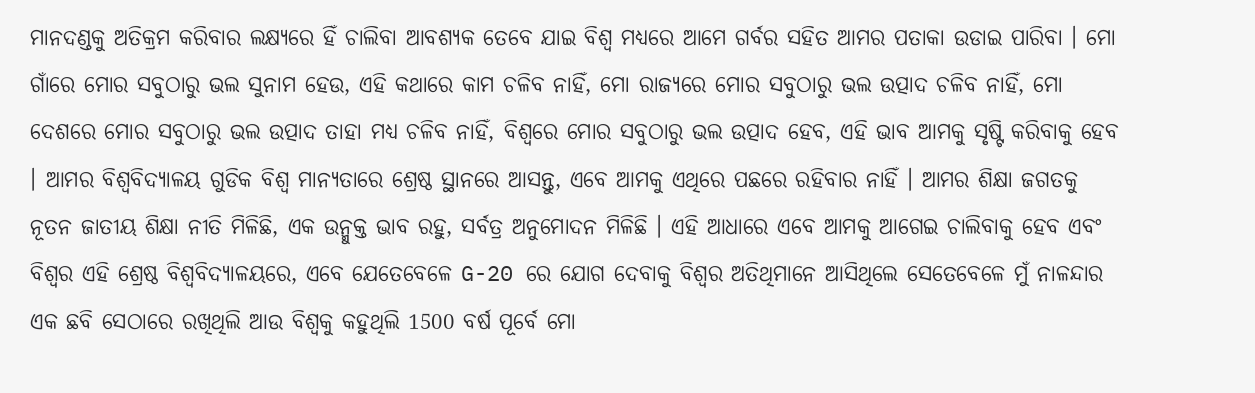ମାନଦଣ୍ଡକୁ ଅତିକ୍ରମ କରିବାର ଲକ୍ଷ୍ୟରେ ହିଁ ଚାଲିବା ଆବଶ୍ୟକ ତେବେ ଯାଇ ବିଶ୍ୱ ମଧ୍ୟରେ ଆମେ ଗର୍ବର ସହିତ ଆମର ପତାକା ଉଡାଇ ପାରିବା । ମୋ ଗାଁରେ ମୋର ସବୁଠାରୁ ଭଲ ସୁନାମ ହେଉ, ଏହି କଥାରେ କାମ ଚଳିବ ନାହିଁ, ମୋ ରାଜ୍ୟରେ ମୋର ସବୁଠାରୁ ଭଲ ଉତ୍ପାଦ ଚଳିବ ନାହିଁ, ମୋ ଦେଶରେ ମୋର ସବୁଠାରୁ ଭଲ ଉତ୍ପାଦ ତାହା ମଧ୍ୟ ଚଳିବ ନାହିଁ, ବିଶ୍ୱରେ ମୋର ସବୁଠାରୁ ଭଲ ଉତ୍ପାଦ ହେବ, ଏହି ଭାବ ଆମକୁ ସୃଷ୍ଟି କରିବାକୁ ହେବ । ଆମର ବିଶ୍ୱବିଦ୍ୟାଳୟ ଗୁଡିକ ବିଶ୍ୱ ମାନ୍ୟତାରେ ଶ୍ରେଷ୍ଠ ସ୍ଥାନରେ ଆସନ୍ତୁ, ଏବେ ଆମକୁ ଏଥିରେ ପଛରେ ରହିବାର ନାହିଁ । ଆମର ଶିକ୍ଷା ଜଗତକୁ ନୂତନ ଜାତୀୟ ଶିକ୍ଷା ନୀତି ମିଳିଛି, ଏକ ଉନ୍ମୁକ୍ତ ଭାବ ରହୁ, ସର୍ବତ୍ର ଅନୁମୋଦନ ମିଳିଛି । ଏହି ଆଧାରେ ଏବେ ଆମକୁ ଆଗେଇ ଚାଲିବାକୁ ହେବ ଏବଂ ବିଶ୍ୱର ଏହି ଶ୍ରେଷ୍ଠ ବିଶ୍ୱବିଦ୍ୟାଳୟରେ, ଏବେ ଯେତେବେଳେ G-20 ରେ ଯୋଗ ଦେବାକୁ ବିଶ୍ୱର ଅତିଥିମାନେ ଆସିଥିଲେ ସେତେବେଳେ ମୁଁ ନାଳନ୍ଦାର ଏକ ଛବି ସେଠାରେ ରଖିଥିଲି ଆଉ ବିଶ୍ୱକୁ କହୁଥିଲି 1500 ବର୍ଷ ପୂର୍ବେ ମୋ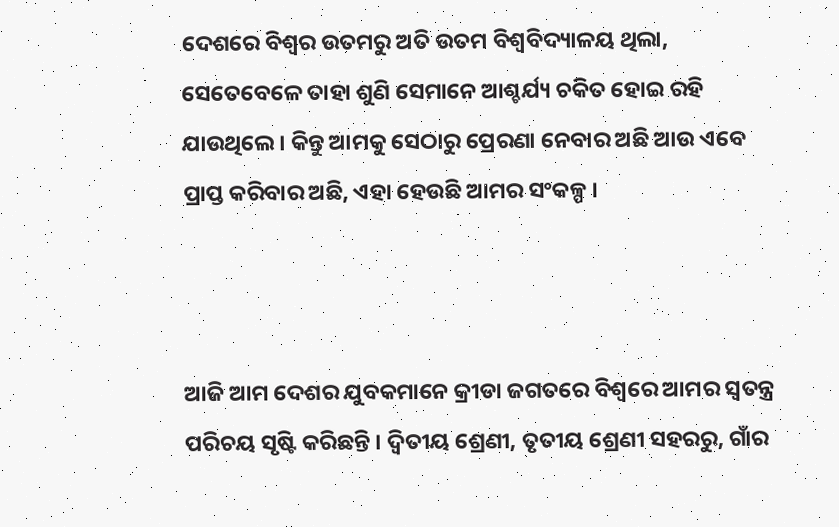ଦେଶରେ ବିଶ୍ୱର ଉତମରୁ ଅତି ଉତମ ବିଶ୍ୱବିଦ୍ୟାଳୟ ଥିଲା, ସେତେବେଳେ ତାହା ଶୁଣି ସେମାନେ ଆଶ୍ଚର୍ଯ୍ୟ ଚକିତ ହୋଇ ରହି ଯାଉଥିଲେ । କିନ୍ତୁ ଆମକୁ ସେଠାରୁ ପ୍ରେରଣା ନେବାର ଅଛି ଆଉ ଏବେ ପ୍ରାପ୍ତ କରିବାର ଅଛି, ଏହା ହେଉଛି ଆମର ସଂକଳ୍ପ ।



ଆଜି ଆମ ଦେଶର ଯୁବକମାନେ କ୍ରୀଡା ଜଗତରେ ବିଶ୍ୱରେ ଆମର ସ୍ୱତନ୍ତ୍ର ପରିଚୟ ସୃଷ୍ଟି କରିଛନ୍ତି । ଦ୍ୱିତୀୟ ଶ୍ରେଣୀ, ତୃତୀୟ ଶ୍ରେଣୀ ସହରରୁ, ଗାଁର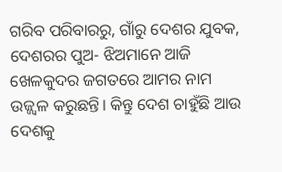ଗରିବ ପରିବାରରୁ, ଗାଁରୁ ଦେଶର ଯୁବକ, ଦେଶରର ପୁଅ- ଝିଅମାନେ ଆଜି ଖେଳକୁଦର ଜଗତରେ ଆମର ନାମ ଉଜ୍ଜ୍ୱଳ କରୁଛନ୍ତି। କିନ୍ତୁ ଦେଶ ଚାହୁଁଛି ଆଉ ଦେଶକୁ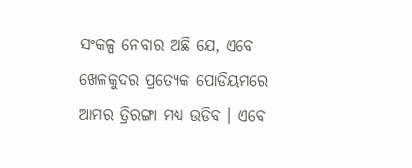ସଂକଳ୍ପ ନେବାର ଅଛି ଯେ, ଏବେ ଖେଳକୁଦର ପ୍ରତ୍ୟେକ ପୋଡିୟମରେ ଆମର ତ୍ରିରଙ୍ଗା ମଧ୍ୟ ଉଡିବ । ଏବେ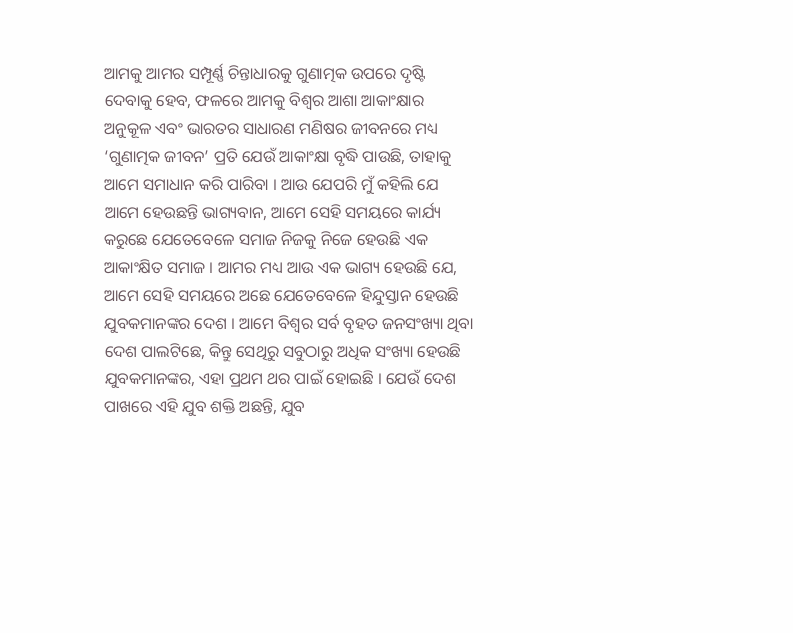ଆମକୁ ଆମର ସମ୍ପୂର୍ଣ୍ଣ ଚିନ୍ତାଧାରକୁ ଗୁଣାତ୍ମକ ଉପରେ ଦୃଷ୍ଟି ଦେବାକୁ ହେବ, ଫଳରେ ଆମକୁ ବିଶ୍ୱର ଆଶା ଆକାଂକ୍ଷାର ଅନୁକୂଳ ଏବଂ ଭାରତର ସାଧାରଣ ମଣିଷର ଜୀବନରେ ମଧ୍ୟ ‘ଗୁଣାତ୍ମକ ଜୀବନ’ ପ୍ରତି ଯେଉଁ ଆକାଂକ୍ଷା ବୃଦ୍ଧି ପାଉଛି, ତାହାକୁ ଆମେ ସମାଧାନ କରି ପାରିବା । ଆଉ ଯେପରି ମୁଁ କହିଲି ଯେ ଆମେ ହେଉଛନ୍ତି ଭାଗ୍ୟବାନ, ଆମେ ସେହି ସମୟରେ କାର୍ଯ୍ୟ କରୁଛେ ଯେତେବେଳେ ସମାଜ ନିଜକୁ ନିଜେ ହେଉଛି ଏକ ଆକାଂକ୍ଷିତ ସମାଜ । ଆମର ମଧ୍ୟ ଆଉ ଏକ ଭାଗ୍ୟ ହେଉଛି ଯେ, ଆମେ ସେହି ସମୟରେ ଅଛେ ଯେତେବେଳେ ହିନ୍ଦୁସ୍ତାନ ହେଉଛି ଯୁବକମାନଙ୍କର ଦେଶ । ଆମେ ବିଶ୍ୱର ସର୍ବ ବୃହତ ଜନସଂଖ୍ୟା ଥିବା ଦେଶ ପାଲଟିଛେ, କିନ୍ତୁ ସେଥିରୁ ସବୁଠାରୁ ଅଧିକ ସଂଖ୍ୟା ହେଉଛି ଯୁବକମାନଙ୍କର, ଏହା ପ୍ରଥମ ଥର ପାଇଁ ହୋଇଛି । ଯେଉଁ ଦେଶ ପାଖରେ ଏହି ଯୁବ ଶକ୍ତି ଅଛନ୍ତି, ଯୁବ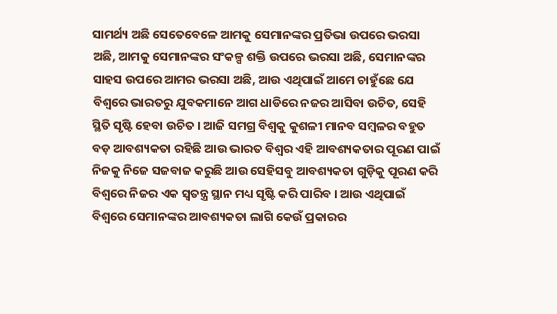ସାମର୍ଥ୍ୟ ଅଛି ସେତେବେଳେ ଆମକୁ ସେମାନଙ୍କର ପ୍ରତିଭା ଉପରେ ଭରସା ଅଛି, ଆମକୁ ସେମାନଙ୍କର ସଂକଳ୍ପ ଶକ୍ତି ଉପରେ ଭରସା ଅଛି, ସେମାନଙ୍କର ସାହସ ଉପରେ ଆମର ଭରସା ଅଛି, ଆଉ ଏଥିପାଇଁ ଆମେ ଚାହୁଁଛେ ଯେ ବିଶ୍ୱରେ ଭାରତରୁ ଯୁବକମାନେ ଆଗ ଧାଡିରେ ନଜର ଆସିବା ଉଚିତ, ସେହି ସ୍ଥିତି ସୃଷ୍ଟି ହେବା ଉଚିତ । ଆଜି ସମଗ୍ର ବିଶ୍ୱକୁ କୁଶଳୀ ମାନବ ସମ୍ବଳର ବହୁତ ବଡ଼ ଆବଶ୍ୟକତା ରହିଛି ଆଉ ଭାରତ ବିଶ୍ୱର ଏହି ଆବଶ୍ୟକତାର ପୂରଣ ପାଇଁ ନିଜକୁ ନିଜେ ସଜବାଜ କରୁଛି ଆଉ ସେହିସବୁ ଆବଶ୍ୟକତା ଗୁଡ଼ିକୁ ପୂରଣ କରି ବିଶ୍ୱରେ ନିଜର ଏକ ସ୍ୱତନ୍ତ୍ର ସ୍ଥାନ ମଧ୍ୟ ସୃଷ୍ଟି କରି ପାରିବ । ଆଉ ଏଥିପାଇଁ ବିଶ୍ୱରେ ସେମାନଙ୍କର ଆବଶ୍ୟକତା ଲାଗି କେଉଁ ପ୍ରକାରର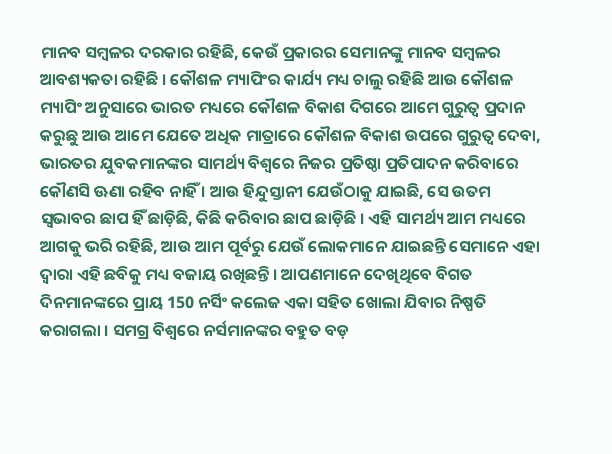ମାନବ ସମ୍ବଳର ଦରକାର ରହିଛି, କେଉଁ ପ୍ରକାରର ସେମାନଙ୍କୁ ମାନବ ସମ୍ବଳର ଆବଶ୍ୟକତା ରହିଛି । କୌଶଳ ମ୍ୟାପିଂର କାର୍ଯ୍ୟ ମଧ୍ୟ ଚାଲୁ ରହିଛି ଆଉ କୌଶଳ ମ୍ୟାପିଂ ଅନୁସାରେ ଭାରତ ମଧ୍ୟରେ କୌଶଳ ବିକାଶ ଦିଗରେ ଆମେ ଗୁରୁତ୍ୱ ପ୍ରଦାନ କରୁଛୁ ଆଉ ଆମେ ଯେତେ ଅଧିକ ମାତ୍ରାରେ କୌଶଳ ବିକାଶ ଉପରେ ଗୁରୁତ୍ୱ ଦେବା, ଭାରତର ଯୁବକମାନଙ୍କର ସାମର୍ଥ୍ୟ ବିଶ୍ୱରେ ନିଜର ପ୍ରତିଷ୍ଠା ପ୍ରତିପାଦନ କରିବାରେ କୌଣସି ଊଣା ରହିବ ନାହିଁ । ଆଉ ହିନ୍ଦୁସ୍ତାନୀ ଯେଉଁଠାକୁ ଯାଇଛି, ସେ ଉତମ ସ୍ୱଭାବର ଛାପ ହିଁ ଛାଡ଼ିଛି, କିଛି କରିବାର ଛାପ ଛାଡ଼ିଛି । ଏହି ସାମର୍ଥ୍ୟ ଆମ ମଧ୍ୟରେ ଆଗକୁ ଭରି ରହିଛି, ଆଉ ଆମ ପୂର୍ବରୁ ଯେଉଁ ଲୋକମାନେ ଯାଇଛନ୍ତି ସେମାନେ ଏହା ଦ୍ୱାରା ଏହି ଛବିକୁ ମଧ୍ୟ ବଜାୟ ରଖିଛନ୍ତି । ଆପଣମାନେ ଦେଖିଥିବେ ବିଗତ ଦିନମାନଙ୍କରେ ପ୍ରାୟ 150 ନର୍ସିଂ କଲେଜ ଏକା ସହିତ ଖୋଲା ଯିବାର ନିଷ୍ପତି କରାଗଲା । ସମଗ୍ର ବିଶ୍ୱରେ ନର୍ସମାନଙ୍କର ବହୁତ ବଡ଼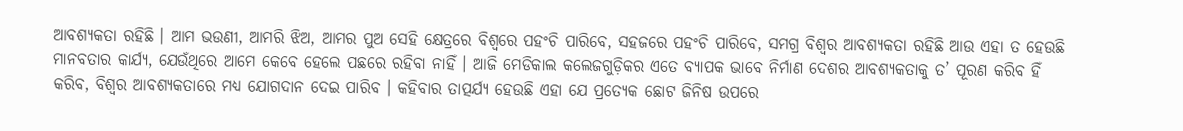ଆବଶ୍ୟକତା ରହିଛି । ଆମ ଭଉଣୀ, ଆମରି ଝିଅ, ଆମର ପୁଅ ସେହି କ୍ଷେତ୍ରରେ ବିଶ୍ୱରେ ପହଂଚି ପାରିବେ, ସହଜରେ ପହଂଚି ପାରିବେ, ସମଗ୍ର ବିଶ୍ୱର ଆବଶ୍ୟକତା ରହିଛି ଆଉ ଏହା ତ ହେଉଛି ମାନବତାର କାର୍ଯ୍ୟ, ଯେଉଁଥିରେ ଆମେ କେବେ ହେଲେ ପଛରେ ରହିବା ନାହିଁ । ଆଜି ମେଡିକାଲ କଲେଜଗୁଡ଼ିକର ଏତେ ବ୍ୟାପକ ଭାବେ ନିର୍ମାଣ ଦେଶର ଆବଶ୍ୟକତାକୁ ତ’ ପୂରଣ କରିବ ହିଁ କରିବ, ବିଶ୍ୱର ଆବଶ୍ୟକତାରେ ମଧ୍ୟ ଯୋଗଦାନ ଦେଇ ପାରିବ । କହିବାର ତାତ୍ପର୍ଯ୍ୟ ହେଉଛି ଏହା ଯେ ପ୍ରତ୍ୟେକ ଛୋଟ ଜିନିଷ ଉପରେ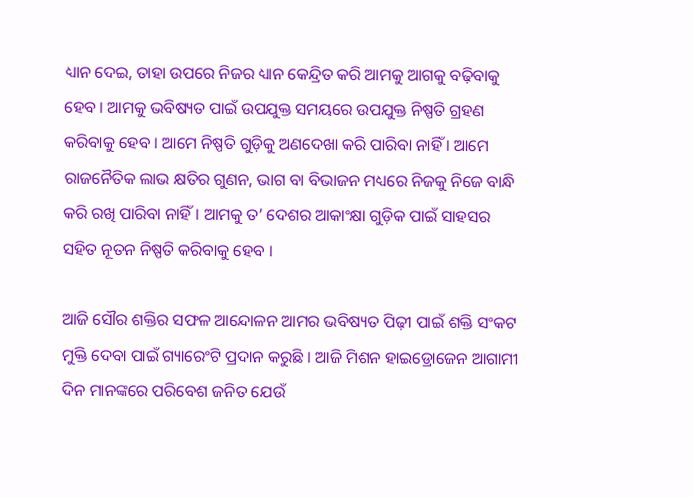ଧ୍ୟାନ ଦେଇ, ତାହା ଉପରେ ନିଜର ଧ୍ୟାନ କେନ୍ଦ୍ରିତ କରି ଆମକୁ ଆଗକୁ ବଢ଼ିବାକୁ ହେବ । ଆମକୁ ଭବିଷ୍ୟତ ପାଇଁ ଉପଯୁକ୍ତ ସମୟରେ ଉପଯୁକ୍ତ ନିଷ୍ପତି ଗ୍ରହଣ କରିବାକୁ ହେବ । ଆମେ ନିଷ୍ପତି ଗୁଡ଼ିକୁ ଅଣଦେଖା କରି ପାରିବା ନାହିଁ । ଆମେ ରାଜନୈତିକ ଲାଭ କ୍ଷତିର ଗୁଣନ, ଭାଗ ବା ବିଭାଜନ ମଧ୍ୟରେ ନିଜକୁ ନିଜେ ବାନ୍ଧି କରି ରଖି ପାରିବା ନାହିଁ । ଆମକୁ ତ’ ଦେଶର ଆକାଂକ୍ଷା ଗୁଡ଼ିକ ପାଇଁ ସାହସର ସହିତ ନୂତନ ନିଷ୍ପତି କରିବାକୁ ହେବ ।

ଆଜି ସୌର ଶକ୍ତିର ସଫଳ ଆନ୍ଦୋଳନ ଆମର ଭବିଷ୍ୟତ ପିଢ଼ୀ ପାଇଁ ଶକ୍ତି ସଂକଟ ମୁକ୍ତି ଦେବା ପାଇଁ ଗ୍ୟାରେଂଟି ପ୍ରଦାନ କରୁଛି । ଆଜି ମିଶନ ହାଇଡ୍ରୋଜେନ ଆଗାମୀ ଦିନ ମାନଙ୍କରେ ପରିବେଶ ଜନିତ ଯେଉଁ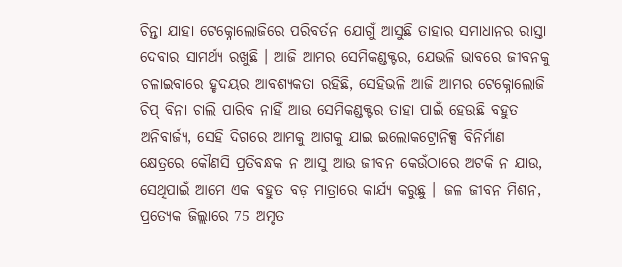ଚିନ୍ତା ଯାହା ଟେକ୍ନୋଲୋଜିରେ ପରିବର୍ତନ ଯୋଗୁଁ ଆସୁଛି ତାହାର ସମାଧାନର ରାସ୍ତା ଦେବାର ସାମର୍ଥ୍ୟ ରଖୁଛି । ଆଜି ଆମର ସେମିକଣ୍ଡକ୍ଟର, ଯେଭଳି ଭାବରେ ଜୀବନକୁ ଚଳାଇବାରେ ହୃଦୟର ଆବଶ୍ୟକତା ରହିଛି, ସେହିଭଳି ଆଜି ଆମର ଟେକ୍ନୋଲୋଜି ଚିପ୍ ବିନା ଚାଲି ପାରିବ ନାହିଁ ଆଉ ସେମିକଣ୍ଡକ୍ଟର ତାହା ପାଇଁ ହେଉଛି ବହୁତ ଅନିବାର୍ଜ୍ୟ, ସେହି ଦିଗରେ ଆମକୁ ଆଗକୁ ଯାଇ ଇଲୋକଟ୍ରୋନିକ୍ସ ବିନିର୍ମାଣ କ୍ଷେତ୍ରରେ କୌଣସି ପ୍ରତିବନ୍ଧକ ନ ଆସୁ ଆଉ ଜୀବନ କେଉଁଠାରେ ଅଟକି ନ ଯାଉ, ସେଥିପାଇଁ ଆମେ ଏକ ବହୁତ ବଡ଼ ମାତ୍ରାରେ କାର୍ଯ୍ୟ କରୁଛୁ । ଜଳ ଜୀବନ ମିଶନ, ପ୍ରତ୍ୟେକ ଜିଲ୍ଲାରେ 75 ଅମୃତ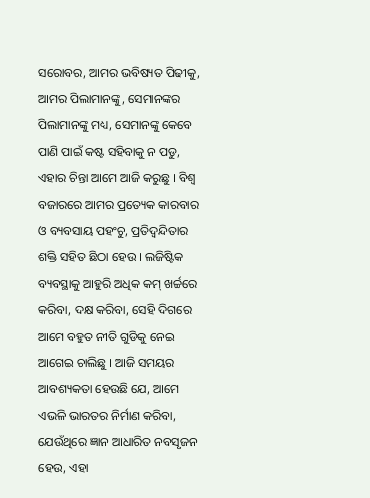ସରୋବର, ଆମର ଭବିଷ୍ୟତ ପିଢୀକୁ, ଆମର ପିଲାମାନଙ୍କୁ, ସେମାନଙ୍କର ପିଲାମାନଙ୍କୁ ମଧ୍ୟ, ସେମାନଙ୍କୁ କେବେ ପାଣି ପାଇଁ କଷ୍ଟ ସହିବାକୁ ନ ପଡୁ, ଏହାର ଚିନ୍ତା ଆମେ ଆଜି କରୁଛୁ । ବିଶ୍ୱ ବଜାରରେ ଆମର ପ୍ରତ୍ୟେକ କାରବାର ଓ ବ୍ୟବସାୟ ପହଂଚୁ, ପ୍ରତିଦ୍ୱନ୍ଦିତାର ଶକ୍ତି ସହିତ ଛିଠା ହେଉ । ଲଜିଷ୍ଟିକ ବ୍ୟବସ୍ଥାକୁ ଆହୁରି ଅଧିକ କମ୍ ଖର୍ଚ୍ଚରେ କରିବା, ଦକ୍ଷ କରିବା, ସେହି ଦିଗରେ ଆମେ ବହୁତ ନୀତି ଗୁଡିକୁ ନେଇ ଆଗେଇ ଚାଲିଛୁ । ଆଜି ସମୟର ଆବଶ୍ୟକତା ହେଉଛି ଯେ, ଆମେ ଏଭଳି ଭାରତର ନିର୍ମାଣ କରିବା, ଯେଉଁଥିରେ ଜ୍ଞାନ ଆଧାରିତ ନବସୃଜନ ହେଉ, ଏହା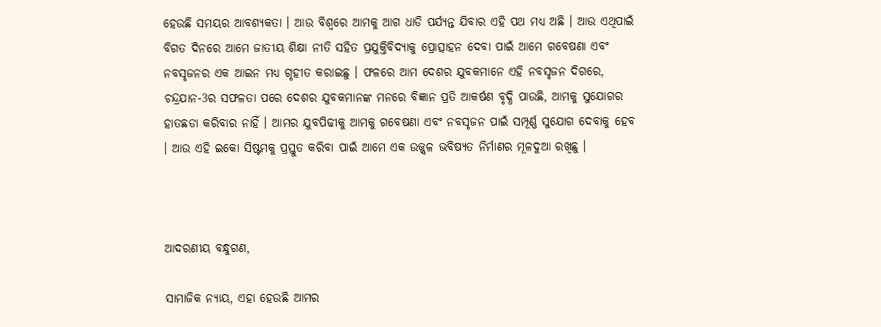ହେଉଛି ସମୟର ଆବଶ୍ୟକତା । ଆଉ ବିଶ୍ୱରେ ଆମକୁ ଆଗ ଧାଡି ପର୍ଯ୍ୟନ୍ତ ଯିବାର ଏହି ପଥ ମଧ୍ୟ ଅଛି । ଆଉ ଏଥିପାଇଁ ବିଗତ ଦିନରେ ଆମେ ଜାତୀୟ ଶିକ୍ଷା ନୀତି ସହିତ ପ୍ରଯୁକ୍ତିବିଦ୍ୟାକୁ ପ୍ରୋତ୍ସାହନ ଦେବା ପାଇଁ ଆମେ ଗବେଷଣା ଏବଂ ନବସୃଜନର ଏକ ଆଇନ ମଧ୍ୟ ଗୃହୀତ କରାଇଛୁ । ଫଳରେ ଆମ ଦେଶର ଯୁବକମାନେ ଏହି ନବସୃଜନ ଦିଗରେ, ଚନ୍ଦ୍ରଯାନ-3ର ସଫଳତା ପରେ ଦେଶର ଯୁବକମାନଙ୍କ ମନରେ ବିଜ୍ଞାନ ପ୍ରତି ଆକର୍ଷଣ ବୃଦ୍ଧି ପାଉଛି, ଆମକୁ ସୁଯୋଗର ହାତଛଡା କରିବାର ନାହିଁ । ଆମର ଯୁବପିଢୀକୁ ଆମକୁ ଗବେଷଣା ଏବଂ ନବସୃଜନ ପାଇଁ ସମ୍ପୂର୍ଣ୍ଣ ସୁଯୋଗ ଦେବାକୁ ହେବ । ଆଉ ଏହି ଇକୋ ସିଷ୍ଟମକୁ ପ୍ରସ୍ତୁତ କରିବା ପାଇଁ ଆମେ ଏକ ଉଜ୍ଜ୍ୱଳ ଭବିଷ୍ୟତ ନିର୍ମାଣର ମୂଳଦୁଆ ରଖିଛୁ ।



ଆଦରଣୀୟ ବନ୍ଧୁଗଣ,

ସାମାଜିକ ନ୍ୟାୟ, ଏହା ହେଉଛି ଆମର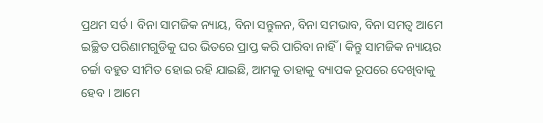ପ୍ରଥମ ସର୍ତ । ବିନା ସାମଜିକ ନ୍ୟାୟ, ବିନା ସନ୍ତୁଳନ, ବିନା ସମଭାବ, ବିନା ସମତ୍ୱ ଆମେ ଇଚ୍ଛିତ ପରିଣାମଗୁଡିକୁ ଘର ଭିତରେ ପ୍ରାପ୍ତ କରି ପାରିବା ନାହିଁ । କିନ୍ତୁ ସାମଜିକ ନ୍ୟାୟର ଚର୍ଚ୍ଚା ବହୁତ ସୀମିତ ହୋଇ ରହି ଯାଇଛି, ଆମକୁ ତାହାକୁ ବ୍ୟାପକ ରୂପରେ ଦେଖିବାକୁ ହେବ । ଆମେ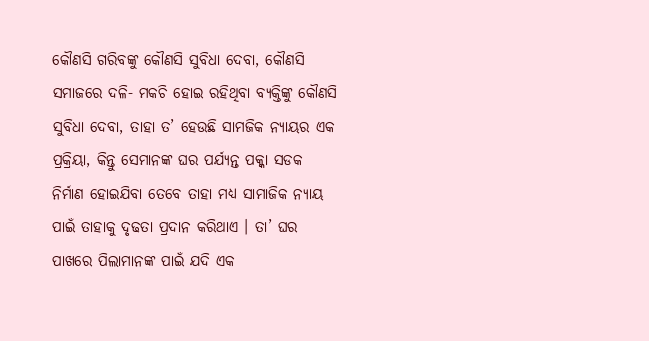କୌଣସି ଗରିବଙ୍କୁ କୌଣସି ସୁବିଧା ଦେବା, କୌଣସି ସମାଜରେ ଦଳି- ମକଚି ହୋଇ ରହିଥିବା ବ୍ୟକ୍ତିଙ୍କୁ କୌଣସି ସୁବିଧା ଦେବା, ତାହା ତ’ ହେଉଛି ସାମଜିକ ନ୍ୟାୟର ଏକ ପ୍ରକ୍ରିୟା, କିନ୍ତୁ ସେମାନଙ୍କ ଘର ପର୍ଯ୍ୟନ୍ତ ପକ୍କା ସଡକ ନିର୍ମାଣ ହୋଇଯିବା ତେବେ ତାହା ମଧ୍ୟ ସାମାଜିକ ନ୍ୟାୟ ପାଇଁ ତାହାକୁ ଦୃଢତା ପ୍ରଦାନ କରିଥାଏ । ତା’ ଘର ପାଖରେ ପିଲାମାନଙ୍କ ପାଇଁ ଯଦି ଏକ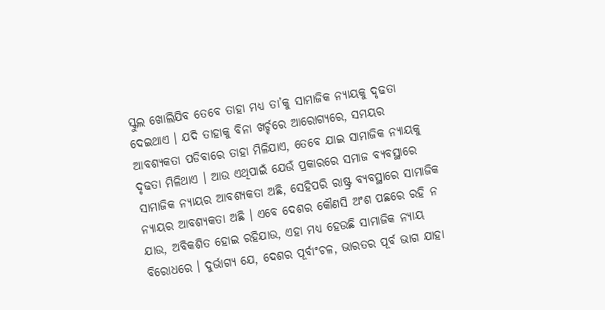ସ୍କୁଲ ଖୋଲିଯିବ ତେବେ ତାହା ମଧ୍ୟ ତା’କୁ ସାମାଜିକ ନ୍ୟାୟକୁ ଦୃଢତା ଦେଇଥାଏ । ଯଦି ତାହାକୁ ବିନା ଖର୍ଚ୍ଚରେ ଆରୋଗ୍ୟରେ, ସମୟର ଆବଶ୍ୟକତା ପଡିବାରେ ତାହା ମିଳିଯାଏ, ତେବେ ଯାଇ ସାମାଜିକ ନ୍ୟାୟକୁ ଦୃଢତା ମିଳିଥାଏ । ଆଉ ଏଥିପାଇଁ ଯେଉଁ ପ୍ରକାରରେ ସମାଜ ବ୍ୟବସ୍ଥାରେ ସାମାଜିକ ନ୍ୟାୟର ଆବଶ୍ୟକତା ଅଛି, ସେହିପରି ରାଷ୍ଟ୍ର ବ୍ୟବସ୍ଥାରେ ସାମାଜିକ ନ୍ୟାୟର ଆବଶ୍ୟକତା ଅଛି । ଏବେ ଦେଶର କୌଣସି ଅଂଶ ପଛରେ ରହି ନ ଯାଉ, ଅବିକଶିତ ହୋଇ ରହିଯାଉ, ଏହା ମଧ୍ୟ ହେଉଛି ସାମାଜିକ ନ୍ୟାୟ ବିରୋଧରେ । ଦୁର୍ଭାଗ୍ୟ ଯେ, ଦେଶର ପୂର୍ବାଂଚଳ, ଭାରତର ପୂର୍ବ ଭାଗ ଯାହା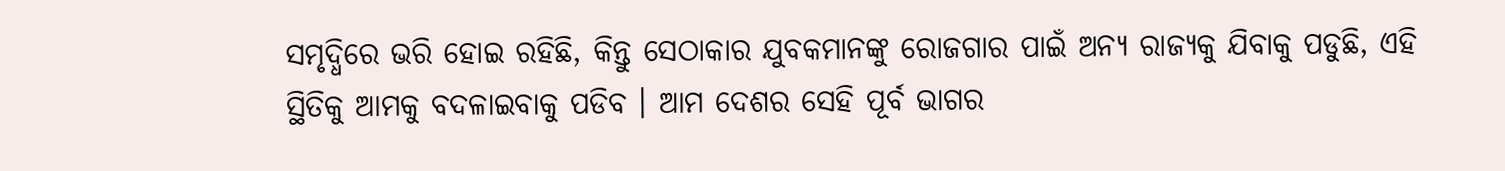ସମୃଦ୍ଧିରେ ଭରି ହୋଇ ରହିଛି, କିନ୍ତୁ ସେଠାକାର ଯୁବକମାନଙ୍କୁ ରୋଜଗାର ପାଇଁ ଅନ୍ୟ ରାଜ୍ୟକୁ ଯିବାକୁ ପଡୁଛି, ଏହି ସ୍ଥିତିକୁ ଆମକୁ ବଦଳାଇବାକୁ ପଡିବ । ଆମ ଦେଶର ସେହି ପୂର୍ବ ଭାଗର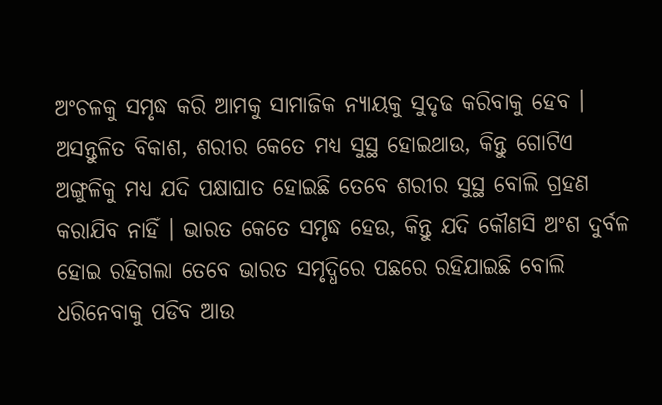ଅଂଚଳକୁ ସମୃଦ୍ଧ କରି ଆମକୁ ସାମାଜିକ ନ୍ୟାୟକୁ ସୁଦୃଢ କରିବାକୁ ହେବ । ଅସନ୍ତୁଳିତ ବିକାଶ, ଶରୀର କେତେ ମଧ୍ୟ ସୁସ୍ଥ ହୋଇଥାଉ, କିନ୍ତୁ ଗୋଟିଏ ଅଙ୍ଗୁଳିକୁ ମଧ୍ୟ ଯଦି ପକ୍ଷାଘାତ ହୋଇଛି ତେବେ ଶରୀର ସୁସ୍ଥ ବୋଲି ଗ୍ରହଣ କରାଯିବ ନାହିଁ । ଭାରତ କେତେ ସମୃଦ୍ଧ ହେଉ, କିନ୍ତୁ ଯଦି କୌଣସି ଅଂଶ ଦୁର୍ବଳ ହୋଇ ରହିଗଲା ତେବେ ଭାରତ ସମୃଦ୍ଧିରେ ପଛରେ ରହିଯାଇଛି ବୋଲି ଧରିନେବାକୁ ପଡିବ ଆଉ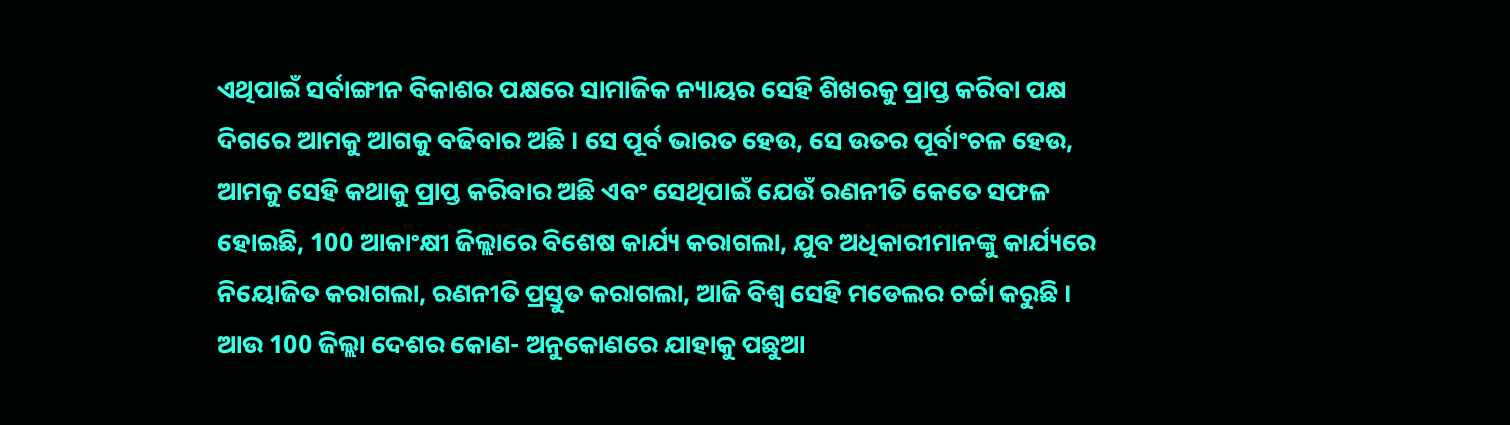ଏଥିପାଇଁ ସର୍ବାଙ୍ଗୀନ ବିକାଶର ପକ୍ଷରେ ସାମାଜିକ ନ୍ୟାୟର ସେହି ଶିଖରକୁ ପ୍ରାପ୍ତ କରିବା ପକ୍ଷ ଦିଗରେ ଆମକୁ ଆଗକୁ ବଢିବାର ଅଛି । ସେ ପୂର୍ବ ଭାରତ ହେଉ, ସେ ଉତର ପୂର୍ବାଂଚଳ ହେଉ, ଆମକୁ ସେହି କଥାକୁ ପ୍ରାପ୍ତ କରିବାର ଅଛି ଏବଂ ସେଥିପାଇଁ ଯେଉଁ ରଣନୀତି କେତେ ସଫଳ ହୋଇଛି, 100 ଆକାଂକ୍ଷୀ ଜିଲ୍ଲାରେ ବିଶେଷ କାର୍ଯ୍ୟ କରାଗଲା, ଯୁବ ଅଧିକାରୀମାନଙ୍କୁ କାର୍ଯ୍ୟରେ ନିୟୋଜିତ କରାଗଲା, ରଣନୀତି ପ୍ରସ୍ତୁତ କରାଗଲା, ଆଜି ବିଶ୍ୱ ସେହି ମଡେଲର ଚର୍ଚ୍ଚା କରୁଛି । ଆଉ 100 ଜିଲ୍ଲା ଦେଶର କୋଣ- ଅନୁକୋଣରେ ଯାହାକୁ ପଛୁଆ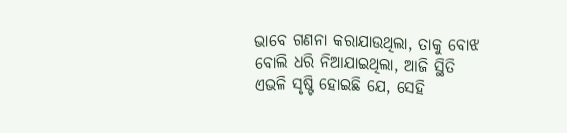ଭାବେ ଗଣନା କରାଯାଉଥିଲା, ତାକୁ ବୋଝ ବୋଲି ଧରି ନିଆଯାଇଥିଲା, ଆଜି ସ୍ଥିତି ଏଭଳି ସୃଷ୍ଟି ହୋଇଛି ଯେ, ସେହି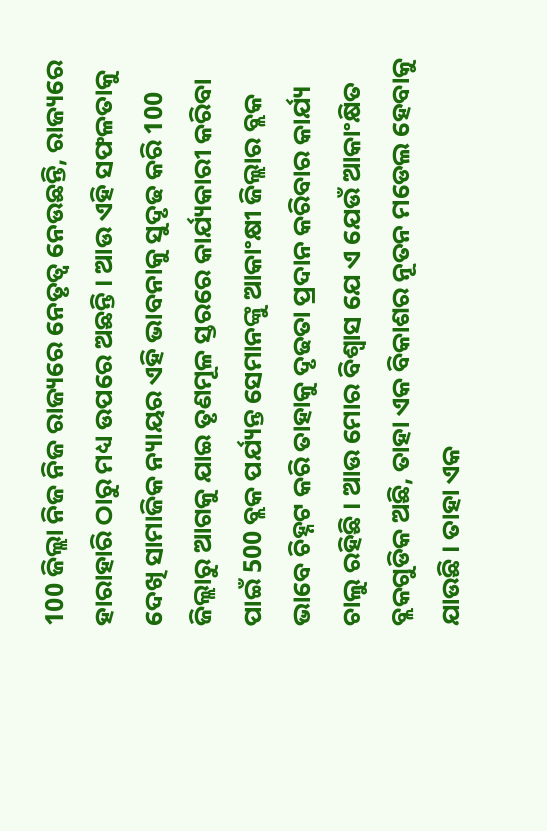100 ଜିଲ୍ଲା ନିଜ ନିଜ ରାଜ୍ୟରେ ନେତୃତ୍ୱ ନେଉଛନ୍ତି, ରାଜ୍ୟରେ ହାରାହାରି ଠାରୁ ମଧ୍ୟ ଉପରେ ଅଛନ୍ତି । ଆଉ ଏହି ସଫଳତାକୁ ଦେଖି ସାମାଜିକ ନ୍ୟାୟର ଏହି ଭାବନାକୁ ସୁଦୃଢ କରି 100 ଜିଲ୍ଲାରୁ ଆଗକୁ ଯାଇ ତୃଣମୂଳ ସ୍ତରରେ କାର୍ଯ୍ୟକାରୀ କରିବା ପାଇଁ 500 ବ୍ଲକ ପର୍ଯ୍ୟନ୍ତ ସେମାନଙ୍କୁ ଆକାଂକ୍ଷୀ ଜିଲ୍ଲାର ବ୍ଲକ ଭାବେ ଚିହ୍ନଟ କରି ତାହାକୁ ଦୃଢତା ପ୍ରଦାନ କରିବାର କାର୍ଯ୍ୟ ଚାଲୁ ରହିଛି । ଆଉ ମୋର ବିଶ୍ୱାସ ଯେ ଏ ଯେଉଁ ଆକାଂକ୍ଷିତ ବ୍ଲକଗୁଡିକ ଅଛି, ତାହା ଏକ ବିକାଶର ନୂତନ ମଡେଲ ହେବାକୁ ଯାଉଛି । ତାହା ଏକ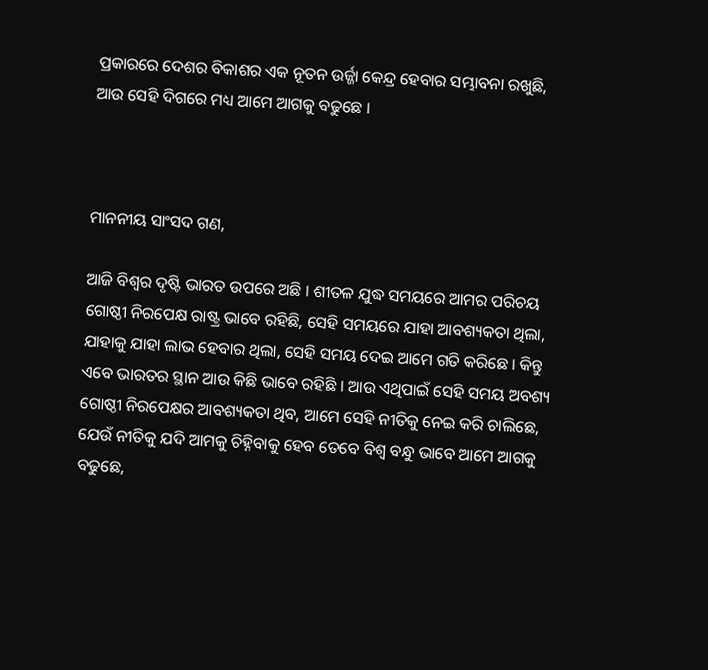ପ୍ରକାରରେ ଦେଶର ବିକାଶର ଏକ ନୂତନ ଉର୍ଜ୍ଜା କେନ୍ଦ୍ର ହେବାର ସମ୍ଭାବନା ରଖୁଛି, ଆଉ ସେହି ଦିଗରେ ମଧ୍ୟ ଆମେ ଆଗକୁ ବଢୁଛେ ।



ମାନନୀୟ ସାଂସଦ ଗଣ,

ଆଜି ବିଶ୍ୱର ଦୃଷ୍ଟି ଭାରତ ଉପରେ ଅଛି । ଶୀତଳ ଯୁଦ୍ଧ ସମୟରେ ଆମର ପରିଚୟ ଗୋଷ୍ଠୀ ନିରପେକ୍ଷ ରାଷ୍ଟ୍ର ଭାବେ ରହିଛି, ସେହି ସମୟରେ ଯାହା ଆବଶ୍ୟକତା ଥିଲା, ଯାହାକୁ ଯାହା ଲାଭ ହେବାର ଥିଲା, ସେହି ସମୟ ଦେଇ ଆମେ ଗତି କରିଛେ । କିନ୍ତୁ ଏବେ ଭାରତର ସ୍ଥାନ ଆଉ କିଛି ଭାବେ ରହିଛି । ଆଉ ଏଥିପାଇଁ ସେହି ସମୟ ଅବଶ୍ୟ ଗୋଷ୍ଠୀ ନିରପେକ୍ଷର ଆବଶ୍ୟକତା ଥିବ, ଆମେ ସେହି ନୀତିକୁ ନେଇ କରି ଚାଲିଛେ, ଯେଉଁ ନୀତିକୁ ଯଦି ଆମକୁ ଚିହ୍ନିବାକୁ ହେବ ତେବେ ବିଶ୍ୱ ବନ୍ଧୁ ଭାବେ ଆମେ ଆଗକୁ ବଢୁଛେ,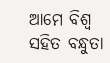ଆମେ ବିଶ୍ୱ ସହିତ ବନ୍ଧୁତା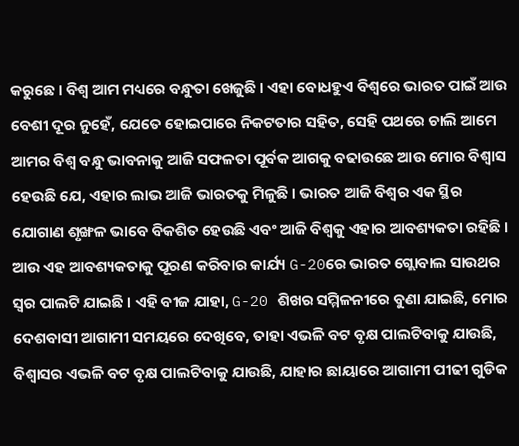କରୁଛେ । ବିଶ୍ୱ ଆମ ମଧ୍ୟରେ ବନ୍ଧୁତା ଖେଜୁଛି । ଏହା ବୋଧହୁଏ ବିଶ୍ୱରେ ଭାରତ ପାଇଁ ଆଉ ବେଶୀ ଦୂର ନୁହେଁ, ଯେତେ ହୋଇପାରେ ନିକଟତାର ସହିତ, ସେହି ପଥରେ ଚାଲି ଆମେ ଆମର ବିଶ୍ୱ ବନ୍ଧୁ ଭାବନାକୁ ଆଜି ସଫଳତା ପୂର୍ବକ ଆଗକୁ ବଢାଉଛେ ଆଉ ମୋର ବିଶ୍ୱାସ ହେଉଛି ଯେ, ଏହାର ଲାଭ ଆଜି ଭାରତକୁ ମିଳୁଛି । ଭାରତ ଆଜି ବିଶ୍ୱର ଏକ ସ୍ଥିର ଯୋଗାଣ ଶୃଙ୍ଖଳ ଭାବେ ବିକଶିତ ହେଉଛି ଏବଂ ଆଜି ବିଶ୍ୱକୁ ଏହାର ଆବଶ୍ୟକତା ରହିଛି । ଆଉ ଏହ ଆବଶ୍ୟକତାକୁ ପୂରଣ କରିବାର କାର୍ଯ୍ୟ G-20ରେ ଭାରତ ଗ୍ଲୋବାଲ ସାଉଥର ସ୍ୱର ପାଲଟି ଯାଇଛି । ଏହି ବୀଜ ଯାହା, G-20 ଶିଖର ସମ୍ମିଳନୀରେ ବୁଣା ଯାଇଛି, ମୋର ଦେଶବାସୀ ଆଗାମୀ ସମୟରେ ଦେଖିବେ, ତାହା ଏଭଳି ବଟ ବୃକ୍ଷ ପାଲଟିବାକୁ ଯାଉଛି, ବିଶ୍ୱାସର ଏଭଳି ବଟ ବୃକ୍ଷ ପାଲଟିବାକୁ ଯାଉଛି, ଯାହାର ଛାୟାରେ ଆଗାମୀ ପୀଢୀ ଗୁଡିକ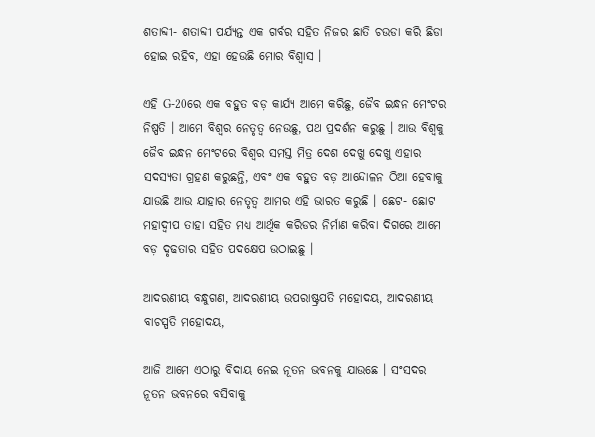ଶତାବ୍ଦୀ- ଶତାବ୍ଦୀ ପର୍ଯ୍ୟନ୍ତ ଏକ ଗର୍ବର ସହିତ ନିଜର ଛାତି ଚଉଡା କରି ଛିଡା ହୋଇ ରହିବ, ଏହା ହେଉଛି ମୋର ବିଶ୍ୱାସ ।

ଏହି G-20ରେ ଏକ ବହୁତ ବଡ଼ କାର୍ଯ୍ୟ ଆମେ କରିଛୁ, ଜୈବ ଇନ୍ଧନ ମେଂଟର ନିଷ୍ପତି । ଆମେ ବିଶ୍ୱର ନେତୃତ୍ୱ ନେଉଛୁ, ପଥ ପ୍ରଦର୍ଶନ କରୁଛୁ । ଆଉ ବିଶ୍ୱକୁ ଜୈବ ଇନ୍ଧନ ମେଂଟରେ ବିଶ୍ୱର ସମସ୍ତ ମିତ୍ର ଦେଶ ଦେଖୁ ଦେଖୁ ଏହାର ସଦସ୍ୟତା ଗ୍ରହଣ କରୁଛନ୍ତି, ଏବଂ ଏକ ବହୁତ ବଡ଼ ଆନ୍ଦୋଳନ ଠିଆ ହେବାକୁ ଯାଉଛି ଆଉ ଯାହାର ନେତୃତ୍ୱ ଆମର ଏହି ଭାରତ କରୁଛି । ଛେଟ- ଛୋଟ ମହାଦ୍ୱୀପ ତାହା ସହିତ ମଧ୍ୟ ଆର୍ଥିକ କରିଡର ନିର୍ମାଣ କରିବା ଦିଗରେ ଆମେ ବଡ଼ ଦୃଢତାର ସହିତ ପଦକ୍ଷେପ ଉଠାଇଛୁ ।

ଆଦରଣୀୟ ବନ୍ଧୁଗଣ, ଆଦରଣୀୟ ଉପରାଷ୍ଟ୍ରପତି ମହୋଦୟ, ଆଦରଣୀୟ ବାଚସ୍ପତି ମହୋଦୟ,

ଆଜି ଆମେ ଏଠାରୁ ବିଦାୟ ନେଇ ନୂତନ ଭବନକୁ ଯାଉଛେ । ସଂସଦର ନୂତନ ଭବନରେ ବସିବାକୁ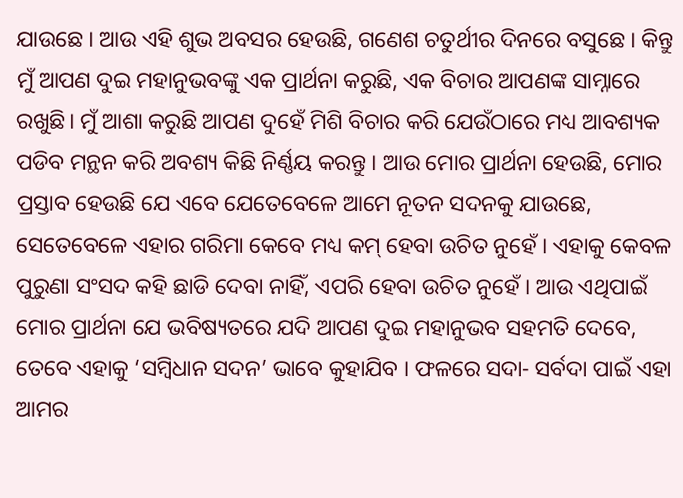ଯାଉଛେ । ଆଉ ଏହି ଶୁଭ ଅବସର ହେଉଛି, ଗଣେଶ ଚତୁର୍ଥୀର ଦିନରେ ବସୁଛେ । କିନ୍ତୁ ମୁଁ ଆପଣ ଦୁଇ ମହାନୁଭବଙ୍କୁ ଏକ ପ୍ରାର୍ଥନା କରୁଛି, ଏକ ବିଚାର ଆପଣଙ୍କ ସାମ୍ନାରେ ରଖୁଛି। ମୁଁ ଆଶା କରୁଛି ଆପଣ ଦୁହେଁ ମିଶି ବିଚାର କରି ଯେଉଁଠାରେ ମଧ୍ୟ ଆବଶ୍ୟକ ପଡିବ ମନ୍ଥନ କରି ଅବଶ୍ୟ କିଛି ନିର୍ଣ୍ଣୟ କରନ୍ତୁ । ଆଉ ମୋର ପ୍ରାର୍ଥନା ହେଉଛି, ମୋର ପ୍ରସ୍ତାବ ହେଉଛି ଯେ ଏବେ ଯେତେବେଳେ ଆମେ ନୂତନ ସଦନକୁ ଯାଉଛେ, ସେତେବେଳେ ଏହାର ଗରିମା କେବେ ମଧ୍ୟ କମ୍ ହେବା ଉଚିତ ନୁହେଁ । ଏହାକୁ କେବଳ ପୁରୁଣା ସଂସଦ କହି ଛାଡି ଦେବା ନାହିଁ, ଏପରି ହେବା ଉଚିତ ନୁହେଁ । ଆଉ ଏଥିପାଇଁ ମୋର ପ୍ରାର୍ଥନା ଯେ ଭବିଷ୍ୟତରେ ଯଦି ଆପଣ ଦୁଇ ମହାନୁଭବ ସହମତି ଦେବେ, ତେବେ ଏହାକୁ ‘ସମ୍ବିଧାନ ସଦନ’ ଭାବେ କୁହାଯିବ । ଫଳରେ ସଦା- ସର୍ବଦା ପାଇଁ ଏହା ଆମର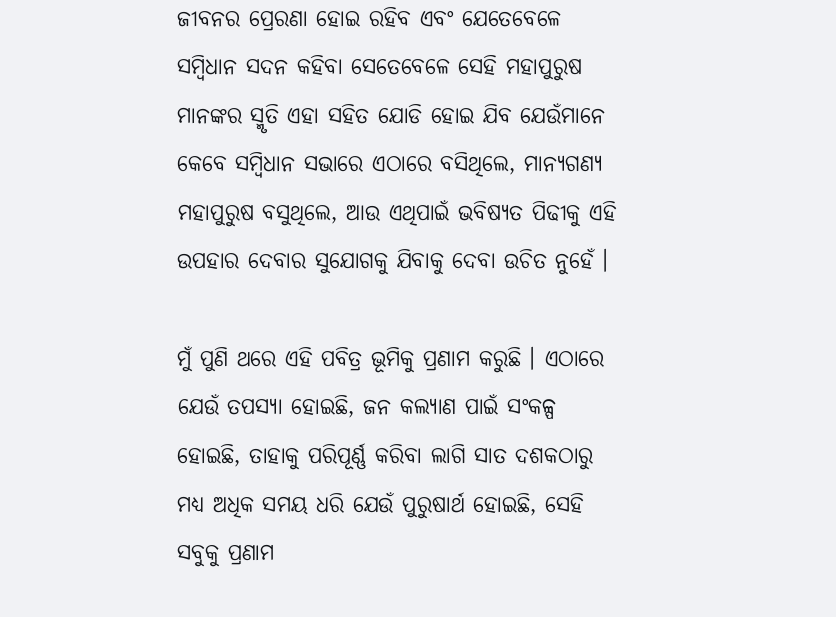ଜୀବନର ପ୍ରେରଣା ହୋଇ ରହିବ ଏବଂ ଯେତେବେଳେ ସମ୍ବିଧାନ ସଦନ କହିବା ସେତେବେଳେ ସେହି ମହାପୁରୁଷ ମାନଙ୍କର ସ୍ମୃତି ଏହା ସହିତ ଯୋଡି ହୋଇ ଯିବ ଯେଉଁମାନେ କେବେ ସମ୍ବିଧାନ ସଭାରେ ଏଠାରେ ବସିଥିଲେ, ମାନ୍ୟଗଣ୍ୟ ମହାପୁରୁଷ ବସୁଥିଲେ, ଆଉ ଏଥିପାଇଁ ଭବିଷ୍ୟତ ପିଢୀକୁ ଏହି ଉପହାର ଦେବାର ସୁଯୋଗକୁ ଯିବାକୁ ଦେବା ଉଚିତ ନୁହେଁ ।

ମୁଁ ପୁଣି ଥରେ ଏହି ପବିତ୍ର ଭୂମିକୁ ପ୍ରଣାମ କରୁଛି । ଏଠାରେ ଯେଉଁ ତପସ୍ୟା ହୋଇଛି, ଜନ କଲ୍ୟାଣ ପାଇଁ ସଂକଳ୍ପ ହୋଇଛି, ତାହାକୁ ପରିପୂର୍ଣ୍ଣ କରିବା ଲାଗି ସାତ ଦଶକଠାରୁ ମଧ୍ୟ ଅଧିକ ସମୟ ଧରି ଯେଉଁ ପୁରୁଷାର୍ଥ ହୋଇଛି, ସେହି ସବୁକୁ ପ୍ରଣାମ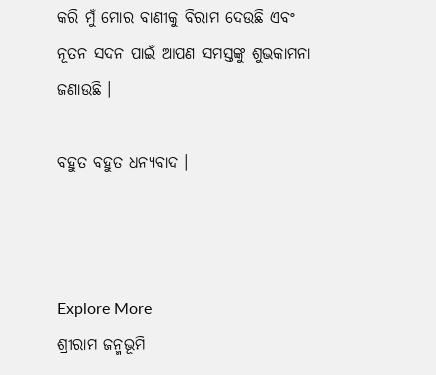କରି ମୁଁ ମୋର ବାଣୀକୁ ବିରାମ ଦେଉଛି ଏବଂ ନୂତନ ସଦନ ପାଇଁ ଆପଣ ସମସ୍ତଙ୍କୁ ଶୁଭକାମନା ଜଣାଉଛି ।

ବହୁତ ବହୁତ ଧନ୍ୟବାଦ ।



Explore More
ଶ୍ରୀରାମ ଜନ୍ମଭୂମି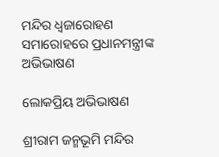ମନ୍ଦିର ଧ୍ଵଜାରୋହଣ ସମାରୋହରେ ପ୍ରଧାନମନ୍ତ୍ରୀଙ୍କ ଅଭିଭାଷଣ

ଲୋକପ୍ରିୟ ଅଭିଭାଷଣ

ଶ୍ରୀରାମ ଜନ୍ମଭୂମି ମନ୍ଦିର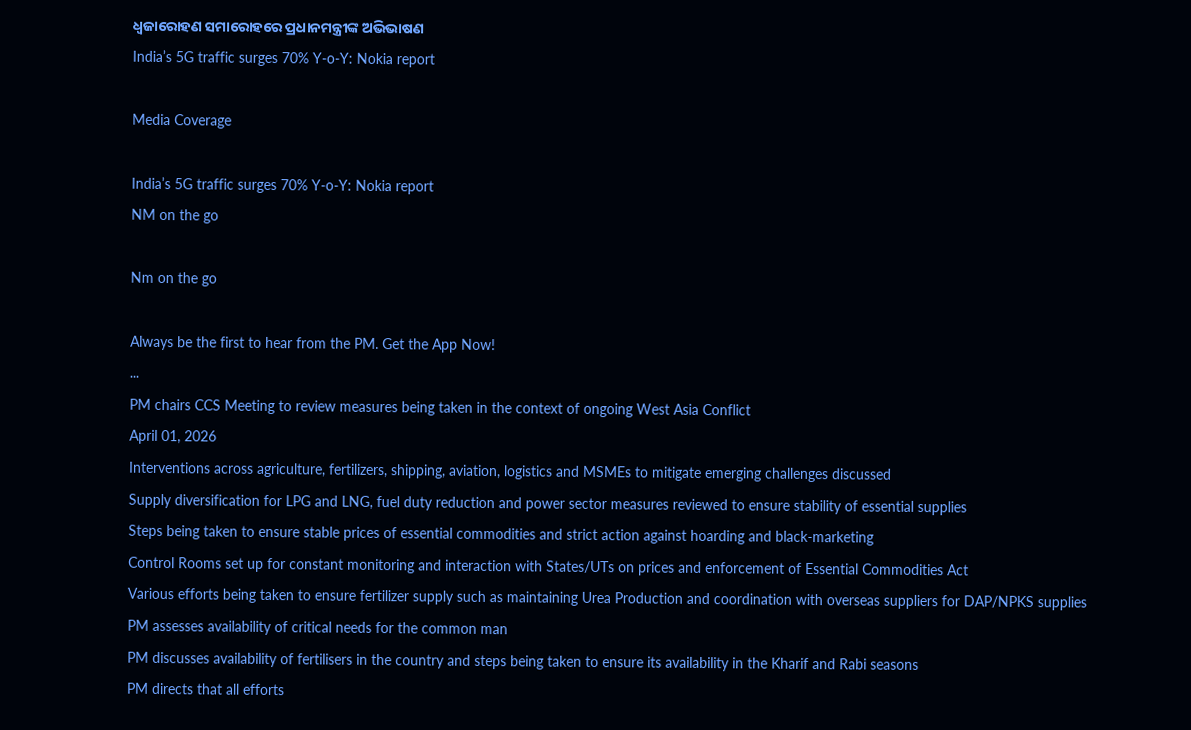ଧ୍ଵଜାରୋହଣ ସମାରୋହରେ ପ୍ରଧାନମନ୍ତ୍ରୀଙ୍କ ଅଭିଭାଷଣ
India’s 5G traffic surges 70% Y-o-Y: Nokia report

Media Coverage

India’s 5G traffic surges 70% Y-o-Y: Nokia report
NM on the go

Nm on the go

Always be the first to hear from the PM. Get the App Now!
...
PM chairs CCS Meeting to review measures being taken in the context of ongoing West Asia Conflict
April 01, 2026
Interventions across agriculture, fertilizers, shipping, aviation, logistics and MSMEs to mitigate emerging challenges discussed
Supply diversification for LPG and LNG, fuel duty reduction and power sector measures reviewed to ensure stability of essential supplies
Steps being taken to ensure stable prices of essential commodities and strict action against hoarding and black-marketing
Control Rooms set up for constant monitoring and interaction with States/UTs on prices and enforcement of Essential Commodities Act
Various efforts being taken to ensure fertilizer supply such as maintaining Urea Production and coordination with overseas suppliers for DAP/NPKS supplies
PM assesses availability of critical needs for the common man
PM discusses availability of fertilisers in the country and steps being taken to ensure its availability in the Kharif and Rabi seasons
PM directs that all efforts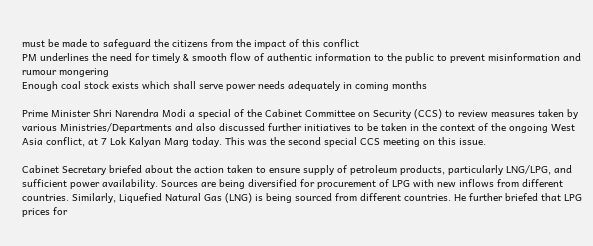must be made to safeguard the citizens from the impact of this conflict
PM underlines the need for timely & smooth flow of authentic information to the public to prevent misinformation and rumour mongering
Enough coal stock exists which shall serve power needs adequately in coming months

Prime Minister Shri Narendra Modi a special of the Cabinet Committee on Security (CCS) to review measures taken by various Ministries/Departments and also discussed further initiatives to be taken in the context of the ongoing West Asia conflict, at 7 Lok Kalyan Marg today. This was the second special CCS meeting on this issue.

Cabinet Secretary briefed about the action taken to ensure supply of petroleum products, particularly LNG/LPG, and sufficient power availability. Sources are being diversified for procurement of LPG with new inflows from different countries. Similarly, Liquefied Natural Gas (LNG) is being sourced from different countries. He further briefed that LPG prices for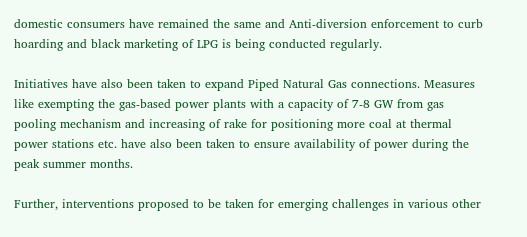domestic consumers have remained the same and Anti-diversion enforcement to curb hoarding and black marketing of LPG is being conducted regularly.

Initiatives have also been taken to expand Piped Natural Gas connections. Measures like exempting the gas-based power plants with a capacity of 7-8 GW from gas pooling mechanism and increasing of rake for positioning more coal at thermal power stations etc. have also been taken to ensure availability of power during the peak summer months.

Further, interventions proposed to be taken for emerging challenges in various other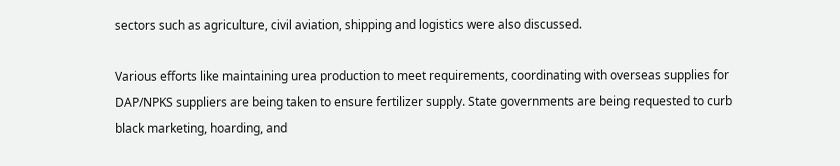sectors such as agriculture, civil aviation, shipping and logistics were also discussed.

Various efforts like maintaining urea production to meet requirements, coordinating with overseas supplies for DAP/NPKS suppliers are being taken to ensure fertilizer supply. State governments are being requested to curb black marketing, hoarding, and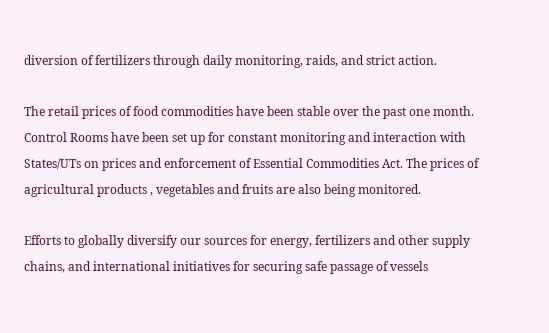diversion of fertilizers through daily monitoring, raids, and strict action.

The retail prices of food commodities have been stable over the past one month. Control Rooms have been set up for constant monitoring and interaction with States/UTs on prices and enforcement of Essential Commodities Act. The prices of agricultural products , vegetables and fruits are also being monitored.

Efforts to globally diversify our sources for energy, fertilizers and other supply chains, and international initiatives for securing safe passage of vessels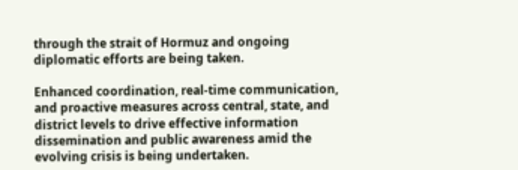through the strait of Hormuz and ongoing diplomatic efforts are being taken.

Enhanced coordination, real-time communication, and proactive measures across central, state, and district levels to drive effective information dissemination and public awareness amid the evolving crisis is being undertaken.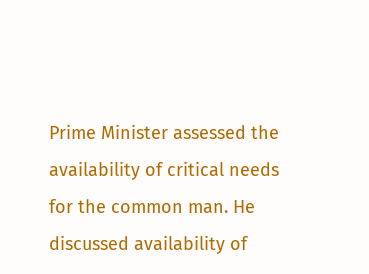Prime Minister assessed the availability of critical needs for the common man. He discussed availability of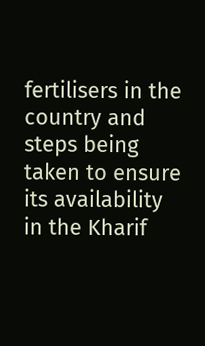fertilisers in the country and steps being taken to ensure its availability in the Kharif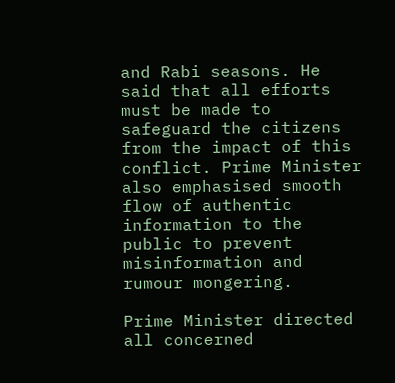and Rabi seasons. He said that all efforts must be made to safeguard the citizens from the impact of this conflict. Prime Minister also emphasised smooth flow of authentic information to the public to prevent misinformation and rumour mongering.

Prime Minister directed all concerned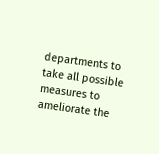departments to take all possible measures to ameliorate the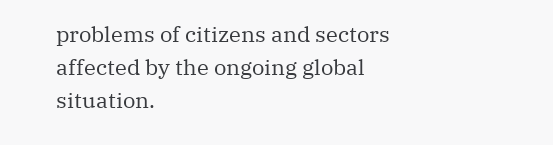problems of citizens and sectors affected by the ongoing global situation.